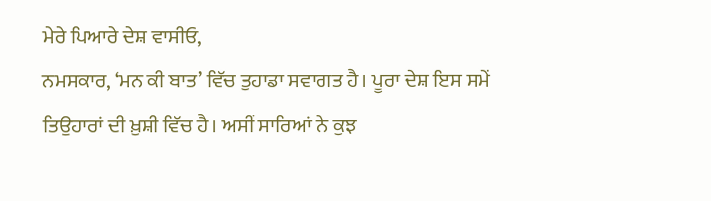ਮੇਰੇ ਪਿਆਰੇ ਦੇਸ਼ ਵਾਸੀਓ,
ਨਮਸਕਾਰ, ‘ਮਨ ਕੀ ਬਾਤ’ ਵਿੱਚ ਤੁਹਾਡਾ ਸਵਾਗਤ ਹੈ। ਪੂਰਾ ਦੇਸ਼ ਇਸ ਸਮੇਂ ਤਿਉਹਾਰਾਂ ਦੀ ਖ਼ੁਸ਼ੀ ਵਿੱਚ ਹੈ। ਅਸੀਂ ਸਾਰਿਆਂ ਨੇ ਕੁਝ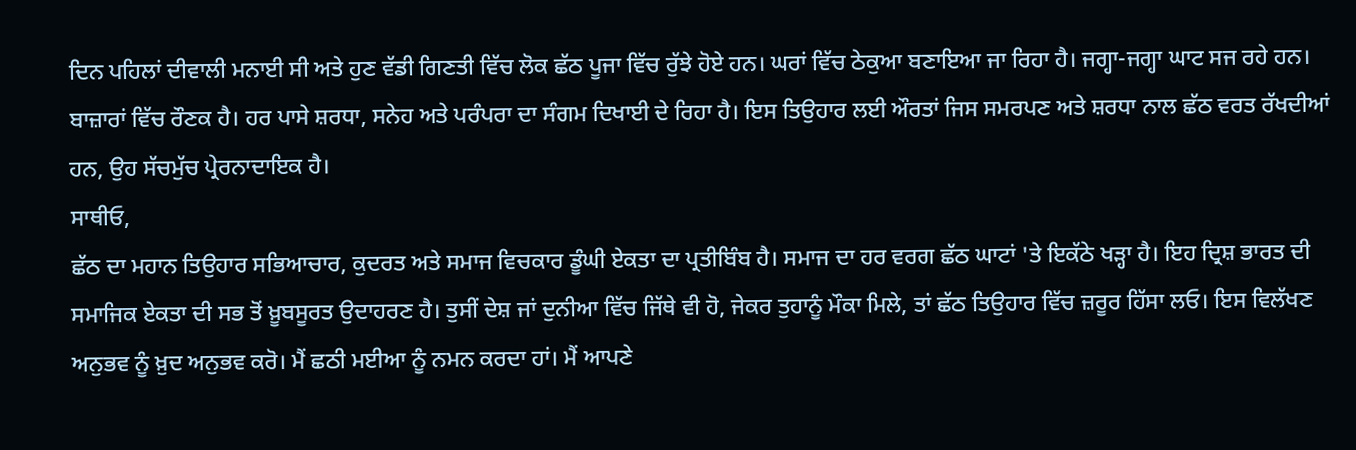ਦਿਨ ਪਹਿਲਾਂ ਦੀਵਾਲੀ ਮਨਾਈ ਸੀ ਅਤੇ ਹੁਣ ਵੱਡੀ ਗਿਣਤੀ ਵਿੱਚ ਲੋਕ ਛੱਠ ਪੂਜਾ ਵਿੱਚ ਰੁੱਝੇ ਹੋਏ ਹਨ। ਘਰਾਂ ਵਿੱਚ ਠੇਕੁਆ ਬਣਾਇਆ ਜਾ ਰਿਹਾ ਹੈ। ਜਗ੍ਹਾ-ਜਗ੍ਹਾ ਘਾਟ ਸਜ ਰਹੇ ਹਨ। ਬਾਜ਼ਾਰਾਂ ਵਿੱਚ ਰੌਣਕ ਹੈ। ਹਰ ਪਾਸੇ ਸ਼ਰਧਾ, ਸਨੇਹ ਅਤੇ ਪਰੰਪਰਾ ਦਾ ਸੰਗਮ ਦਿਖਾਈ ਦੇ ਰਿਹਾ ਹੈ। ਇਸ ਤਿਉਹਾਰ ਲਈ ਔਰਤਾਂ ਜਿਸ ਸਮਰਪਣ ਅਤੇ ਸ਼ਰਧਾ ਨਾਲ ਛੱਠ ਵਰਤ ਰੱਖਦੀਆਂ ਹਨ, ਉਹ ਸੱਚਮੁੱਚ ਪ੍ਰੇਰਨਾਦਾਇਕ ਹੈ।
ਸਾਥੀਓ,
ਛੱਠ ਦਾ ਮਹਾਨ ਤਿਉਹਾਰ ਸਭਿਆਚਾਰ, ਕੁਦਰਤ ਅਤੇ ਸਮਾਜ ਵਿਚਕਾਰ ਡੂੰਘੀ ਏਕਤਾ ਦਾ ਪ੍ਰਤੀਬਿੰਬ ਹੈ। ਸਮਾਜ ਦਾ ਹਰ ਵਰਗ ਛੱਠ ਘਾਟਾਂ 'ਤੇ ਇਕੱਠੇ ਖੜ੍ਹਾ ਹੈ। ਇਹ ਦ੍ਰਿਸ਼ ਭਾਰਤ ਦੀ ਸਮਾਜਿਕ ਏਕਤਾ ਦੀ ਸਭ ਤੋਂ ਖ਼ੂਬਸੂਰਤ ਉਦਾਹਰਣ ਹੈ। ਤੁਸੀਂ ਦੇਸ਼ ਜਾਂ ਦੁਨੀਆ ਵਿੱਚ ਜਿੱਥੇ ਵੀ ਹੋ, ਜੇਕਰ ਤੁਹਾਨੂੰ ਮੌਕਾ ਮਿਲੇ, ਤਾਂ ਛੱਠ ਤਿਉਹਾਰ ਵਿੱਚ ਜ਼ਰੂਰ ਹਿੱਸਾ ਲਓ। ਇਸ ਵਿਲੱਖਣ ਅਨੁਭਵ ਨੂੰ ਖ਼ੁਦ ਅਨੁਭਵ ਕਰੋ। ਮੈਂ ਛਠੀ ਮਈਆ ਨੂੰ ਨਮਨ ਕਰਦਾ ਹਾਂ। ਮੈਂ ਆਪਣੇ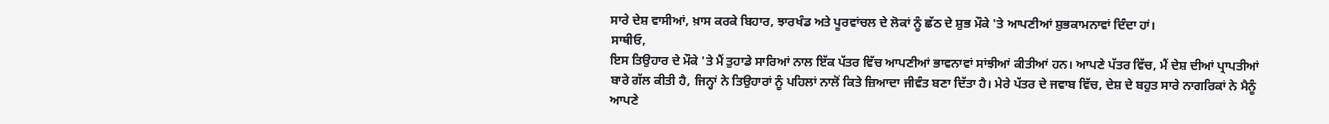ਸਾਰੇ ਦੇਸ਼ ਵਾਸੀਆਂ, ਖ਼ਾਸ ਕਰਕੇ ਬਿਹਾਰ, ਝਾਰਖੰਡ ਅਤੇ ਪੂਰਵਾਂਚਲ ਦੇ ਲੋਕਾਂ ਨੂੰ ਛੱਠ ਦੇ ਸ਼ੁਭ ਮੌਕੇ 'ਤੇ ਆਪਣੀਆਂ ਸ਼ੁਭਕਾਮਨਾਵਾਂ ਦਿੰਦਾ ਹਾਂ।
ਸਾਥੀਓ,
ਇਸ ਤਿਉਹਾਰ ਦੇ ਮੌਕੇ 'ਤੇ ਮੈਂ ਤੁਹਾਡੇ ਸਾਰਿਆਂ ਨਾਲ ਇੱਕ ਪੱਤਰ ਵਿੱਚ ਆਪਣੀਆਂ ਭਾਵਨਾਵਾਂ ਸਾਂਝੀਆਂ ਕੀਤੀਆਂ ਹਨ। ਆਪਣੇ ਪੱਤਰ ਵਿੱਚ, ਮੈਂ ਦੇਸ਼ ਦੀਆਂ ਪ੍ਰਾਪਤੀਆਂ ਬਾਰੇ ਗੱਲ ਕੀਤੀ ਹੈ, ਜਿਨ੍ਹਾਂ ਨੇ ਤਿਉਹਾਰਾਂ ਨੂੰ ਪਹਿਲਾਂ ਨਾਲੋਂ ਕਿਤੇ ਜ਼ਿਆਦਾ ਜੀਵੰਤ ਬਣਾ ਦਿੱਤਾ ਹੈ। ਮੇਰੇ ਪੱਤਰ ਦੇ ਜਵਾਬ ਵਿੱਚ, ਦੇਸ਼ ਦੇ ਬਹੁਤ ਸਾਰੇ ਨਾਗਰਿਕਾਂ ਨੇ ਮੈਨੂੰ ਆਪਣੇ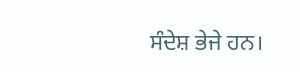ਸੰਦੇਸ਼ ਭੇਜੇ ਹਨ।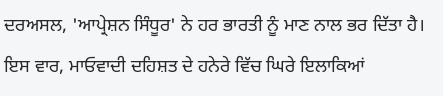ਦਰਅਸਲ, 'ਆਪ੍ਰੇਸ਼ਨ ਸਿੰਧੂਰ' ਨੇ ਹਰ ਭਾਰਤੀ ਨੂੰ ਮਾਣ ਨਾਲ ਭਰ ਦਿੱਤਾ ਹੈ। ਇਸ ਵਾਰ, ਮਾਓਵਾਦੀ ਦਹਿਸ਼ਤ ਦੇ ਹਨੇਰੇ ਵਿੱਚ ਘਿਰੇ ਇਲਾਕਿਆਂ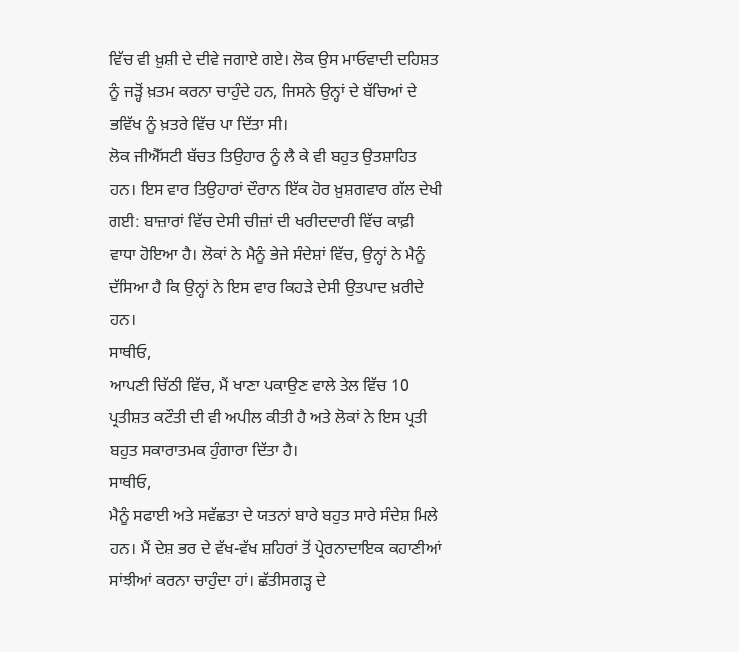ਵਿੱਚ ਵੀ ਖ਼ੁਸ਼ੀ ਦੇ ਦੀਵੇ ਜਗਾਏ ਗਏ। ਲੋਕ ਉਸ ਮਾਓਵਾਦੀ ਦਹਿਸ਼ਤ ਨੂੰ ਜੜ੍ਹੋਂ ਖ਼ਤਮ ਕਰਨਾ ਚਾਹੁੰਦੇ ਹਨ, ਜਿਸਨੇ ਉਨ੍ਹਾਂ ਦੇ ਬੱਚਿਆਂ ਦੇ ਭਵਿੱਖ ਨੂੰ ਖ਼ਤਰੇ ਵਿੱਚ ਪਾ ਦਿੱਤਾ ਸੀ।
ਲੋਕ ਜੀਐੱਸਟੀ ਬੱਚਤ ਤਿਉਹਾਰ ਨੂੰ ਲੈ ਕੇ ਵੀ ਬਹੁਤ ਉਤਸ਼ਾਹਿਤ ਹਨ। ਇਸ ਵਾਰ ਤਿਉਹਾਰਾਂ ਦੌਰਾਨ ਇੱਕ ਹੋਰ ਖ਼ੁਸ਼ਗਵਾਰ ਗੱਲ ਦੇਖੀ ਗਈ: ਬਾਜ਼ਾਰਾਂ ਵਿੱਚ ਦੇਸੀ ਚੀਜ਼ਾਂ ਦੀ ਖਰੀਦਦਾਰੀ ਵਿੱਚ ਕਾਫ਼ੀ ਵਾਧਾ ਹੋਇਆ ਹੈ। ਲੋਕਾਂ ਨੇ ਮੈਨੂੰ ਭੇਜੇ ਸੰਦੇਸ਼ਾਂ ਵਿੱਚ, ਉਨ੍ਹਾਂ ਨੇ ਮੈਨੂੰ ਦੱਸਿਆ ਹੈ ਕਿ ਉਨ੍ਹਾਂ ਨੇ ਇਸ ਵਾਰ ਕਿਹੜੇ ਦੇਸੀ ਉਤਪਾਦ ਖ਼ਰੀਦੇ ਹਨ।
ਸਾਥੀਓ,
ਆਪਣੀ ਚਿੱਠੀ ਵਿੱਚ, ਮੈਂ ਖਾਣਾ ਪਕਾਉਣ ਵਾਲੇ ਤੇਲ ਵਿੱਚ 10 ਪ੍ਰਤੀਸ਼ਤ ਕਟੌਤੀ ਦੀ ਵੀ ਅਪੀਲ ਕੀਤੀ ਹੈ ਅਤੇ ਲੋਕਾਂ ਨੇ ਇਸ ਪ੍ਰਤੀ ਬਹੁਤ ਸਕਾਰਾਤਮਕ ਹੁੰਗਾਰਾ ਦਿੱਤਾ ਹੈ।
ਸਾਥੀਓ,
ਮੈਨੂੰ ਸਫਾਈ ਅਤੇ ਸਵੱਛਤਾ ਦੇ ਯਤਨਾਂ ਬਾਰੇ ਬਹੁਤ ਸਾਰੇ ਸੰਦੇਸ਼ ਮਿਲੇ ਹਨ। ਮੈਂ ਦੇਸ਼ ਭਰ ਦੇ ਵੱਖ-ਵੱਖ ਸ਼ਹਿਰਾਂ ਤੋਂ ਪ੍ਰੇਰਨਾਦਾਇਕ ਕਹਾਣੀਆਂ ਸਾਂਝੀਆਂ ਕਰਨਾ ਚਾਹੁੰਦਾ ਹਾਂ। ਛੱਤੀਸਗੜ੍ਹ ਦੇ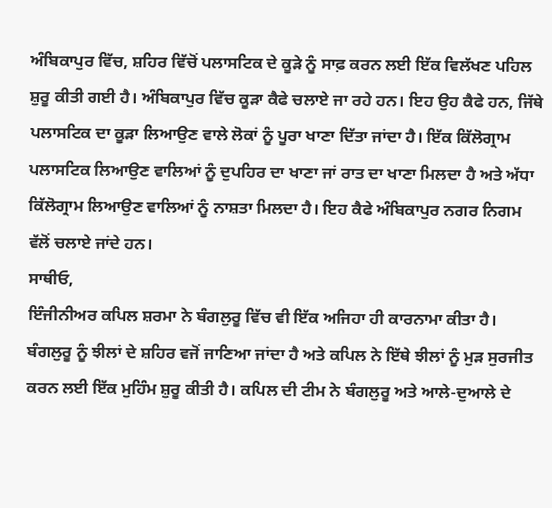ਅੰਬਿਕਾਪੁਰ ਵਿੱਚ, ਸ਼ਹਿਰ ਵਿੱਚੋਂ ਪਲਾਸਟਿਕ ਦੇ ਕੂੜੇ ਨੂੰ ਸਾਫ਼ ਕਰਨ ਲਈ ਇੱਕ ਵਿਲੱਖਣ ਪਹਿਲ ਸ਼ੁਰੂ ਕੀਤੀ ਗਈ ਹੈ। ਅੰਬਿਕਾਪੁਰ ਵਿੱਚ ਕੂੜਾ ਕੈਫੇ ਚਲਾਏ ਜਾ ਰਹੇ ਹਨ। ਇਹ ਉਹ ਕੈਫੇ ਹਨ, ਜਿੱਥੇ ਪਲਾਸਟਿਕ ਦਾ ਕੂੜਾ ਲਿਆਉਣ ਵਾਲੇ ਲੋਕਾਂ ਨੂੰ ਪੂਰਾ ਖਾਣਾ ਦਿੱਤਾ ਜਾਂਦਾ ਹੈ। ਇੱਕ ਕਿੱਲੋਗ੍ਰਾਮ ਪਲਾਸਟਿਕ ਲਿਆਉਣ ਵਾਲਿਆਂ ਨੂੰ ਦੁਪਹਿਰ ਦਾ ਖਾਣਾ ਜਾਂ ਰਾਤ ਦਾ ਖਾਣਾ ਮਿਲਦਾ ਹੈ ਅਤੇ ਅੱਧਾ ਕਿੱਲੋਗ੍ਰਾਮ ਲਿਆਉਣ ਵਾਲਿਆਂ ਨੂੰ ਨਾਸ਼ਤਾ ਮਿਲਦਾ ਹੈ। ਇਹ ਕੈਫੇ ਅੰਬਿਕਾਪੁਰ ਨਗਰ ਨਿਗਮ ਵੱਲੋਂ ਚਲਾਏ ਜਾਂਦੇ ਹਨ।
ਸਾਥੀਓ,
ਇੰਜੀਨੀਅਰ ਕਪਿਲ ਸ਼ਰਮਾ ਨੇ ਬੰਗਲੁਰੂ ਵਿੱਚ ਵੀ ਇੱਕ ਅਜਿਹਾ ਹੀ ਕਾਰਨਾਮਾ ਕੀਤਾ ਹੈ। ਬੰਗਲੁਰੂ ਨੂੰ ਝੀਲਾਂ ਦੇ ਸ਼ਹਿਰ ਵਜੋਂ ਜਾਣਿਆ ਜਾਂਦਾ ਹੈ ਅਤੇ ਕਪਿਲ ਨੇ ਇੱਥੇ ਝੀਲਾਂ ਨੂੰ ਮੁੜ ਸੁਰਜੀਤ ਕਰਨ ਲਈ ਇੱਕ ਮੁਹਿੰਮ ਸ਼ੁਰੂ ਕੀਤੀ ਹੈ। ਕਪਿਲ ਦੀ ਟੀਮ ਨੇ ਬੰਗਲੁਰੂ ਅਤੇ ਆਲੇ-ਦੁਆਲੇ ਦੇ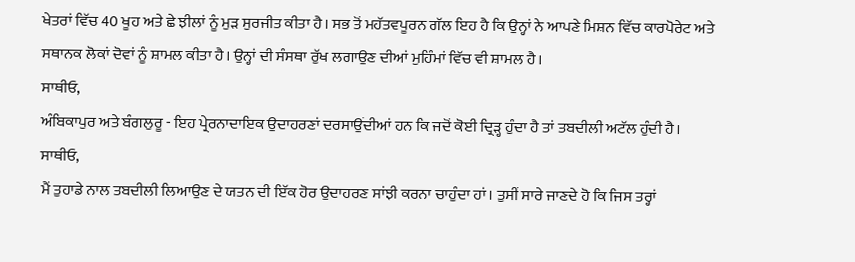ਖੇਤਰਾਂ ਵਿੱਚ 40 ਖੂਹ ਅਤੇ ਛੇ ਝੀਲਾਂ ਨੂੰ ਮੁੜ ਸੁਰਜੀਤ ਕੀਤਾ ਹੈ। ਸਭ ਤੋਂ ਮਹੱਤਵਪੂਰਨ ਗੱਲ ਇਹ ਹੈ ਕਿ ਉਨ੍ਹਾਂ ਨੇ ਆਪਣੇ ਮਿਸ਼ਨ ਵਿੱਚ ਕਾਰਪੋਰੇਟ ਅਤੇ ਸਥਾਨਕ ਲੋਕਾਂ ਦੋਵਾਂ ਨੂੰ ਸ਼ਾਮਲ ਕੀਤਾ ਹੈ। ਉਨ੍ਹਾਂ ਦੀ ਸੰਸਥਾ ਰੁੱਖ ਲਗਾਉਣ ਦੀਆਂ ਮੁਹਿੰਮਾਂ ਵਿੱਚ ਵੀ ਸ਼ਾਮਲ ਹੈ।
ਸਾਥੀਓ,
ਅੰਬਿਕਾਪੁਰ ਅਤੇ ਬੰਗਲੁਰੂ - ਇਹ ਪ੍ਰੇਰਨਾਦਾਇਕ ਉਦਾਹਰਣਾਂ ਦਰਸਾਉਂਦੀਆਂ ਹਨ ਕਿ ਜਦੋਂ ਕੋਈ ਦ੍ਰਿੜ੍ਹ ਹੁੰਦਾ ਹੈ ਤਾਂ ਤਬਦੀਲੀ ਅਟੱਲ ਹੁੰਦੀ ਹੈ।
ਸਾਥੀਓ,
ਮੈਂ ਤੁਹਾਡੇ ਨਾਲ ਤਬਦੀਲੀ ਲਿਆਉਣ ਦੇ ਯਤਨ ਦੀ ਇੱਕ ਹੋਰ ਉਦਾਹਰਣ ਸਾਂਝੀ ਕਰਨਾ ਚਾਹੁੰਦਾ ਹਾਂ। ਤੁਸੀਂ ਸਾਰੇ ਜਾਣਦੇ ਹੋ ਕਿ ਜਿਸ ਤਰ੍ਹਾਂ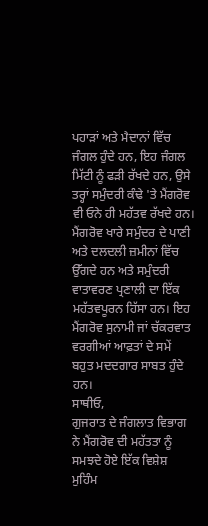ਪਹਾੜਾਂ ਅਤੇ ਮੈਦਾਨਾਂ ਵਿੱਚ ਜੰਗਲ ਹੁੰਦੇ ਹਨ, ਇਹ ਜੰਗਲ ਮਿੱਟੀ ਨੂੰ ਫੜੀ ਰੱਖਦੇ ਹਨ, ਉਸੇ ਤਰ੍ਹਾਂ ਸਮੁੰਦਰੀ ਕੰਢੇ 'ਤੇ ਮੈਂਗਰੋਵ ਵੀ ਓਨੇ ਹੀ ਮਹੱਤਵ ਰੱਖਦੇ ਹਨ। ਮੈਂਗਰੋਵ ਖਾਰੇ ਸਮੁੰਦਰ ਦੇ ਪਾਣੀ ਅਤੇ ਦਲਦਲੀ ਜ਼ਮੀਨਾਂ ਵਿੱਚ ਉੱਗਦੇ ਹਨ ਅਤੇ ਸਮੁੰਦਰੀ ਵਾਤਾਵਰਣ ਪ੍ਰਣਾਲੀ ਦਾ ਇੱਕ ਮਹੱਤਵਪੂਰਨ ਹਿੱਸਾ ਹਨ। ਇਹ ਮੈਂਗਰੋਵ ਸੁਨਾਮੀ ਜਾਂ ਚੱਕਰਵਾਤ ਵਰਗੀਆਂ ਆਫ਼ਤਾਂ ਦੇ ਸਮੇਂ ਬਹੁਤ ਮਦਦਗਾਰ ਸਾਬਤ ਹੁੰਦੇ ਹਨ।
ਸਾਥੀਓ,
ਗੁਜਰਾਤ ਦੇ ਜੰਗਲਾਤ ਵਿਭਾਗ ਨੇ ਮੈਂਗਰੋਵ ਦੀ ਮਹੱਤਤਾ ਨੂੰ ਸਮਝਦੇ ਹੋਏ ਇੱਕ ਵਿਸ਼ੇਸ਼ ਮੁਹਿੰਮ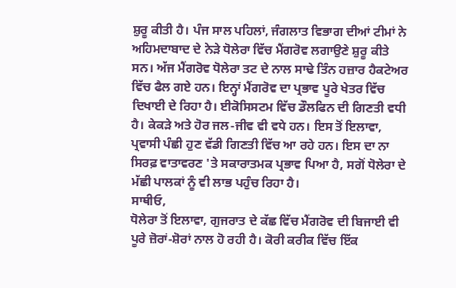ਸ਼ੁਰੂ ਕੀਤੀ ਹੈ। ਪੰਜ ਸਾਲ ਪਹਿਲਾਂ, ਜੰਗਲਾਤ ਵਿਭਾਗ ਦੀਆਂ ਟੀਮਾਂ ਨੇ ਅਹਿਮਦਾਬਾਦ ਦੇ ਨੇੜੇ ਧੋਲੇਰਾ ਵਿੱਚ ਮੈਂਗਰੋਵ ਲਗਾਉਣੇ ਸ਼ੁਰੂ ਕੀਤੇ ਸਨ। ਅੱਜ ਮੈਂਗਰੋਵ ਧੋਲੇਰਾ ਤਟ ਦੇ ਨਾਲ ਸਾਢੇ ਤਿੰਨ ਹਜ਼ਾਰ ਹੈਕਟੇਅਰ ਵਿੱਚ ਫੈਲ ਗਏ ਹਨ। ਇਨ੍ਹਾਂ ਮੈਂਗਰੋਵ ਦਾ ਪ੍ਰਭਾਵ ਪੂਰੇ ਖੇਤਰ ਵਿੱਚ ਦਿਖਾਈ ਦੇ ਰਿਹਾ ਹੈ। ਈਕੋਸਿਸਟਮ ਵਿੱਚ ਡੌਲਫਿਨ ਦੀ ਗਿਣਤੀ ਵਧੀ ਹੈ। ਕੇਕੜੇ ਅਤੇ ਹੋਰ ਜਲ-ਜੀਵ ਵੀ ਵਧੇ ਹਨ। ਇਸ ਤੋਂ ਇਲਾਵਾ, ਪ੍ਰਵਾਸੀ ਪੰਛੀ ਹੁਣ ਵੱਡੀ ਗਿਣਤੀ ਵਿੱਚ ਆ ਰਹੇ ਹਨ। ਇਸ ਦਾ ਨਾ ਸਿਰਫ਼ ਵਾਤਾਵਰਣ 'ਤੇ ਸਕਾਰਾਤਮਕ ਪ੍ਰਭਾਵ ਪਿਆ ਹੈ, ਸਗੋਂ ਧੋਲੇਰਾ ਦੇ ਮੱਛੀ ਪਾਲਕਾਂ ਨੂੰ ਵੀ ਲਾਭ ਪਹੁੰਚ ਰਿਹਾ ਹੈ।
ਸਾਥੀਓ,
ਧੋਲੇਰਾ ਤੋਂ ਇਲਾਵਾ, ਗੁਜਰਾਤ ਦੇ ਕੱਛ ਵਿੱਚ ਮੈਂਗਰੋਵ ਦੀ ਬਿਜਾਈ ਵੀ ਪੂਰੇ ਜ਼ੋਰਾਂ-ਸ਼ੋਰਾਂ ਨਾਲ ਹੋ ਰਹੀ ਹੈ। ਕੋਰੀ ਕਰੀਕ ਵਿੱਚ ਇੱਕ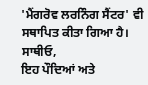'ਮੈਂਗਰੋਵ ਲਰਨਿੰਗ ਸੈਂਟਰ' ਵੀ ਸਥਾਪਿਤ ਕੀਤਾ ਗਿਆ ਹੈ।
ਸਾਥੀਓ,
ਇਹ ਪੌਦਿਆਂ ਅਤੇ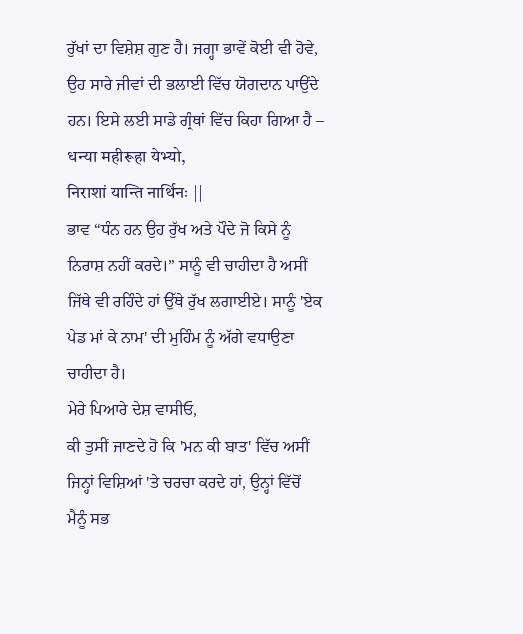ਰੁੱਖਾਂ ਦਾ ਵਿਸ਼ੇਸ਼ ਗੁਣ ਹੈ। ਜਗ੍ਹਾ ਭਾਵੇਂ ਕੋਈ ਵੀ ਹੋਵੇ, ਉਹ ਸਾਰੇ ਜੀਵਾਂ ਦੀ ਭਲਾਈ ਵਿੱਚ ਯੋਗਦਾਨ ਪਾਉਂਦੇ ਹਨ। ਇਸੇ ਲਈ ਸਾਡੇ ਗ੍ਰੰਥਾਂ ਵਿੱਚ ਕਿਹਾ ਗਿਆ ਹੈ –
धन्या महीरूहा येभ्यो,
निराशां यान्ति नार्थिनः ||
ਭਾਵ “ਧੰਨ ਹਨ ਉਹ ਰੁੱਖ ਅਤੇ ਪੌਦੇ ਜੋ ਕਿਸੇ ਨੂੰ ਨਿਰਾਸ਼ ਨਹੀਂ ਕਰਦੇ।” ਸਾਨੂੰ ਵੀ ਚਾਹੀਦਾ ਹੈ ਅਸੀਂ ਜਿੱਥੇ ਵੀ ਰਹਿੰਦੇ ਹਾਂ ਉੱਥੇ ਰੁੱਖ ਲਗਾਈਏ। ਸਾਨੂੰ 'ਏਕ ਪੇਡ ਮਾਂ ਕੇ ਨਾਮ' ਦੀ ਮੁਹਿੰਮ ਨੂੰ ਅੱਗੇ ਵਧਾਉਣਾ ਚਾਹੀਦਾ ਹੈ।
ਮੇਰੇ ਪਿਆਰੇ ਦੇਸ਼ ਵਾਸੀਓ,
ਕੀ ਤੁਸੀਂ ਜਾਣਦੇ ਹੋ ਕਿ 'ਮਨ ਕੀ ਬਾਤ' ਵਿੱਚ ਅਸੀਂ ਜਿਨ੍ਹਾਂ ਵਿਸ਼ਿਆਂ 'ਤੇ ਚਰਚਾ ਕਰਦੇ ਹਾਂ, ਉਨ੍ਹਾਂ ਵਿੱਚੋਂ ਮੈਨੂੰ ਸਭ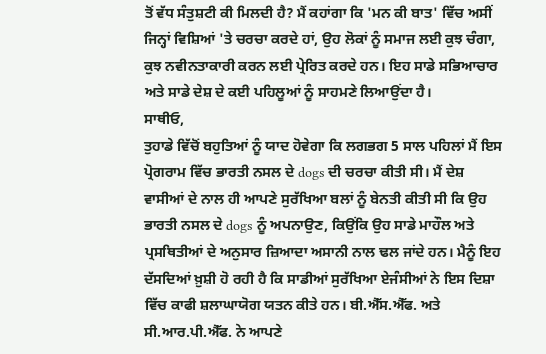ਤੋਂ ਵੱਧ ਸੰਤੁਸ਼ਟੀ ਕੀ ਮਿਲਦੀ ਹੈ? ਮੈਂ ਕਹਾਂਗਾ ਕਿ 'ਮਨ ਕੀ ਬਾਤ' ਵਿੱਚ ਅਸੀਂ ਜਿਨ੍ਹਾਂ ਵਿਸ਼ਿਆਂ 'ਤੇ ਚਰਚਾ ਕਰਦੇ ਹਾਂ, ਉਹ ਲੋਕਾਂ ਨੂੰ ਸਮਾਜ ਲਈ ਕੁਝ ਚੰਗਾ, ਕੁਝ ਨਵੀਨਤਾਕਾਰੀ ਕਰਨ ਲਈ ਪ੍ਰੇਰਿਤ ਕਰਦੇ ਹਨ। ਇਹ ਸਾਡੇ ਸਭਿਆਚਾਰ ਅਤੇ ਸਾਡੇ ਦੇਸ਼ ਦੇ ਕਈ ਪਹਿਲੂਆਂ ਨੂੰ ਸਾਹਮਣੇ ਲਿਆਉਂਦਾ ਹੈ।
ਸਾਥੀਓ,
ਤੁਹਾਡੇ ਵਿੱਚੋਂ ਬਹੁਤਿਆਂ ਨੂੰ ਯਾਦ ਹੋਵੇਗਾ ਕਿ ਲਗਭਗ 5 ਸਾਲ ਪਹਿਲਾਂ ਮੈਂ ਇਸ ਪ੍ਰੋਗਰਾਮ ਵਿੱਚ ਭਾਰਤੀ ਨਸਲ ਦੇ dogs ਦੀ ਚਰਚਾ ਕੀਤੀ ਸੀ। ਮੈਂ ਦੇਸ਼ ਵਾਸੀਆਂ ਦੇ ਨਾਲ ਹੀ ਆਪਣੇ ਸੁਰੱਖਿਆ ਬਲਾਂ ਨੂੰ ਬੇਨਤੀ ਕੀਤੀ ਸੀ ਕਿ ਉਹ ਭਾਰਤੀ ਨਸਲ ਦੇ dogs ਨੂੰ ਅਪਨਾਉਣ, ਕਿਉਂਕਿ ਉਹ ਸਾਡੇ ਮਾਹੌਲ ਅਤੇ ਪ੍ਰਸਥਿਤੀਆਂ ਦੇ ਅਨੁਸਾਰ ਜ਼ਿਆਦਾ ਅਸਾਨੀ ਨਾਲ ਢਲ ਜਾਂਦੇ ਹਨ। ਮੈਨੂੰ ਇਹ ਦੱਸਦਿਆਂ ਖ਼ੁਸ਼ੀ ਹੋ ਰਹੀ ਹੈ ਕਿ ਸਾਡੀਆਂ ਸੁਰੱਖਿਆ ਏਜੰਸੀਆਂ ਨੇ ਇਸ ਦਿਸ਼ਾ ਵਿੱਚ ਕਾਫੀ ਸ਼ਲਾਘਾਯੋਗ ਯਤਨ ਕੀਤੇ ਹਨ। ਬੀ.ਐੱਸ.ਐੱਫ. ਅਤੇ ਸੀ.ਆਰ.ਪੀ.ਐੱਫ. ਨੇ ਆਪਣੇ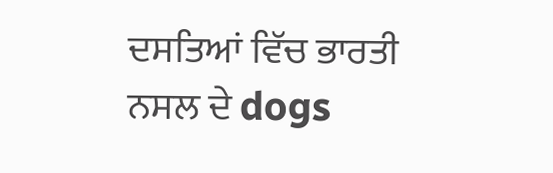ਦਸਤਿਆਂ ਵਿੱਚ ਭਾਰਤੀ ਨਸਲ ਦੇ dogs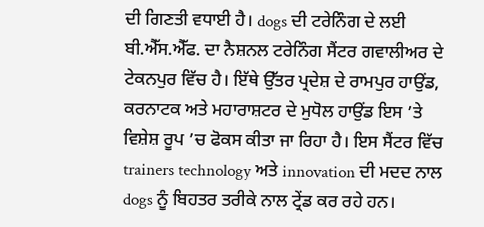ਦੀ ਗਿਣਤੀ ਵਧਾਈ ਹੈ। dogs ਦੀ ਟਰੇਨਿੰਗ ਦੇ ਲਈ ਬੀ.ਐੱਸ.ਐੱਫ. ਦਾ ਨੈਸ਼ਨਲ ਟਰੇਨਿੰਗ ਸੈਂਟਰ ਗਵਾਲੀਅਰ ਦੇ ਟੇਕਨਪੁਰ ਵਿੱਚ ਹੈ। ਇੱਥੇ ਉੱਤਰ ਪ੍ਰਦੇਸ਼ ਦੇ ਰਾਮਪੁਰ ਹਾਉਂਡ, ਕਰਨਾਟਕ ਅਤੇ ਮਹਾਰਾਸ਼ਟਰ ਦੇ ਮੁਧੋਲ ਹਾਉਂਡ ਇਸ ’ਤੇ ਵਿਸ਼ੇਸ਼ ਰੂਪ ’ਚ ਫੋਕਸ ਕੀਤਾ ਜਾ ਰਿਹਾ ਹੈ। ਇਸ ਸੈਂਟਰ ਵਿੱਚ trainers technology ਅਤੇ innovation ਦੀ ਮਦਦ ਨਾਲ dogs ਨੂੰ ਬਿਹਤਰ ਤਰੀਕੇ ਨਾਲ ਟ੍ਰੇਂਡ ਕਰ ਰਹੇ ਹਨ।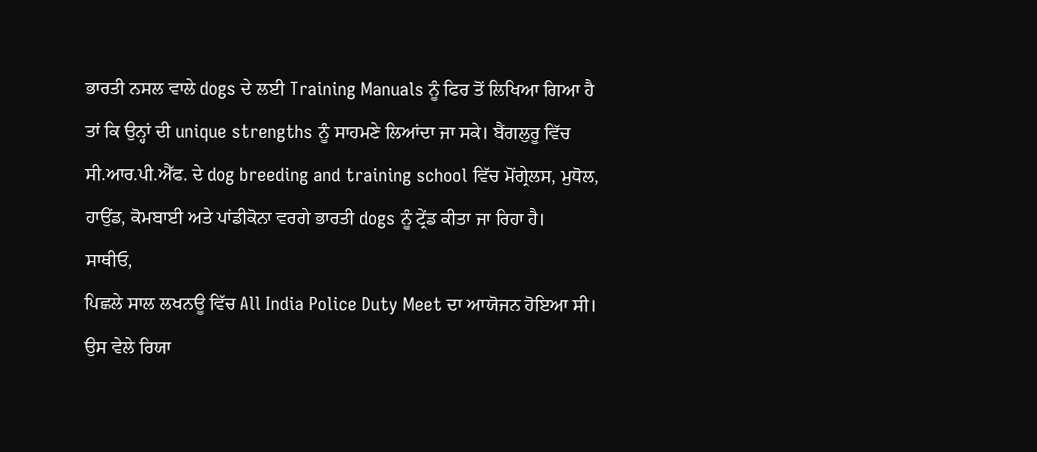ਭਾਰਤੀ ਨਸਲ ਵਾਲੇ dogs ਦੇ ਲਈ Training Manuals ਨੂੰ ਫਿਰ ਤੋਂ ਲਿਖਿਆ ਗਿਆ ਹੈ ਤਾਂ ਕਿ ਉਨ੍ਹਾਂ ਦੀ unique strengths ਨੂੰ ਸਾਹਮਣੇ ਲਿਆਂਦਾ ਜਾ ਸਕੇ। ਬੈਂਗਲੁਰੂ ਵਿੱਚ ਸੀ.ਆਰ.ਪੀ.ਐੱਫ. ਦੇ dog breeding and training school ਵਿੱਚ ਮੋਂਗ੍ਰੇਲਸ, ਮੁਧੋਲ, ਹਾਉਂਡ, ਕੋਮਬਾਈ ਅਤੇ ਪਾਂਡੀਕੋਨਾ ਵਰਗੇ ਭਾਰਤੀ dogs ਨੂੰ ਟ੍ਰੇਂਡ ਕੀਤਾ ਜਾ ਰਿਹਾ ਹੈ।
ਸਾਥੀਓ,
ਪਿਛਲੇ ਸਾਲ ਲਖਨਊ ਵਿੱਚ All India Police Duty Meet ਦਾ ਆਯੋਜਨ ਹੋਇਆ ਸੀ। ਉਸ ਵੇਲੇ ਰਿਯਾ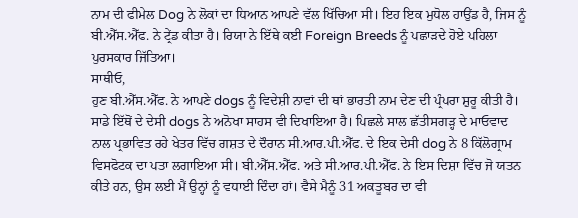ਨਾਮ ਦੀ ਫੀਮੇਲ Dog ਨੇ ਲੋਕਾਂ ਦਾ ਧਿਆਨ ਆਪਣੇ ਵੱਲ ਖਿੱਚਿਆ ਸੀ। ਇਹ ਇਕ ਮੁਧੋਲ ਹਾਉਂਡ ਹੈ, ਜਿਸ ਨੂੰ ਬੀ.ਐੱਸ.ਐੱਫ. ਨੇ ਟ੍ਰੇਂਡ ਕੀਤਾ ਹੈ। ਰਿਯਾ ਨੇ ਇੱਥੇ ਕਈ Foreign Breeds ਨੂੰ ਪਛਾੜਦੇ ਹੋਏ ਪਹਿਲਾ ਪੁਰਸਕਾਰ ਜਿੱਤਿਆ।
ਸਾਥੀਓ,
ਹੁਣ ਬੀ.ਐੱਸ.ਐੱਫ. ਨੇ ਆਪਣੇ dogs ਨੂੰ ਵਿਦੇਸ਼ੀ ਨਾਵਾਂ ਦੀ ਥਾਂ ਭਾਰਤੀ ਨਾਮ ਦੇਣ ਦੀ ਪ੍ਰੰਪਰਾ ਸ਼ੁਰੂ ਕੀਤੀ ਹੈ। ਸਾਡੇ ਇੱਥੋਂ ਦੇ ਦੇਸੀ dogs ਨੇ ਅਨੋਖਾ ਸਾਹਸ ਵੀ ਦਿਖਾਇਆ ਹੈ। ਪਿਛਲੇ ਸਾਲ ਛੱਤੀਸਗੜ੍ਹ ਦੇ ਮਾਓਵਾਦ ਨਾਲ ਪ੍ਰਭਾਵਿਤ ਰਹੇ ਖੇਤਰ ਵਿੱਚ ਗਸ਼ਤ ਦੇ ਦੌਰਾਨ ਸੀ.ਆਰ.ਪੀ.ਐੱਫ. ਦੇ ਇਕ ਦੇਸੀ dog ਨੇ 8 ਕਿੱਲੋਗ੍ਰਾਮ ਵਿਸਫੋਟਕ ਦਾ ਪਤਾ ਲਗਾਇਆ ਸੀ। ਬੀ.ਐੱਸ.ਐੱਫ. ਅਤੇ ਸੀ.ਆਰ.ਪੀ.ਐੱਫ. ਨੇ ਇਸ ਦਿਸ਼ਾ ਵਿੱਚ ਜੋ ਯਤਨ ਕੀਤੇ ਹਨ, ਉਸ ਲਈ ਮੈਂ ਉਨ੍ਹਾਂ ਨੂੰ ਵਧਾਈ ਦਿੰਦਾ ਹਾਂ। ਵੈਸੇ ਮੈਨੂੰ 31 ਅਕਤੂਬਰ ਦਾ ਵੀ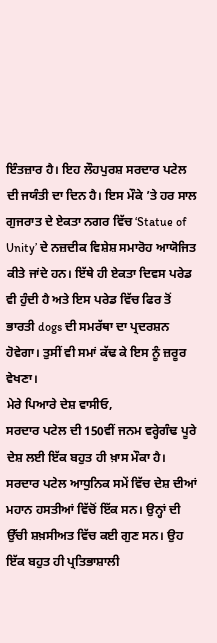ਇੰਤਜ਼ਾਰ ਹੈ। ਇਹ ਲੌਹਪੁਰਸ਼ ਸਰਦਾਰ ਪਟੇਲ ਦੀ ਜਯੰਤੀ ਦਾ ਦਿਨ ਹੈ। ਇਸ ਮੌਕੇ ’ਤੇ ਹਰ ਸਾਲ ਗੁਜਰਾਤ ਦੇ ਏਕਤਾ ਨਗਰ ਵਿੱਚ ‘Statue of Unity’ ਦੇ ਨਜ਼ਦੀਕ ਵਿਸ਼ੇਸ਼ ਸਮਾਰੋਹ ਆਯੋਜਿਤ ਕੀਤੇ ਜਾਂਦੇ ਹਨ। ਇੱਥੇ ਹੀ ਏਕਤਾ ਦਿਵਸ ਪਰੇਡ ਵੀ ਹੁੰਦੀ ਹੈ ਅਤੇ ਇਸ ਪਰੇਡ ਵਿੱਚ ਫਿਰ ਤੋਂ ਭਾਰਤੀ dogs ਦੀ ਸਮਰੱਥਾ ਦਾ ਪ੍ਰਦਰਸ਼ਨ ਹੋਵੇਗਾ। ਤੁਸੀਂ ਵੀ ਸਮਾਂ ਕੱਢ ਕੇ ਇਸ ਨੂੰ ਜ਼ਰੂਰ ਵੇਖਣਾ।
ਮੇਰੇ ਪਿਆਰੇ ਦੇਸ਼ ਵਾਸੀਓ,
ਸਰਦਾਰ ਪਟੇਲ ਦੀ 150ਵੀਂ ਜਨਮ ਵਰ੍ਹੇਗੰਢ ਪੂਰੇ ਦੇਸ਼ ਲਈ ਇੱਕ ਬਹੁਤ ਹੀ ਖ਼ਾਸ ਮੌਕਾ ਹੈ। ਸਰਦਾਰ ਪਟੇਲ ਆਧੁਨਿਕ ਸਮੇਂ ਵਿੱਚ ਦੇਸ਼ ਦੀਆਂ ਮਹਾਨ ਹਸਤੀਆਂ ਵਿੱਚੋਂ ਇੱਕ ਸਨ। ਉਨ੍ਹਾਂ ਦੀ ਉੱਚੀ ਸ਼ਖ਼ਸੀਅਤ ਵਿੱਚ ਕਈ ਗੁਣ ਸਨ। ਉਹ ਇੱਕ ਬਹੁਤ ਹੀ ਪ੍ਰਤਿਭਾਸ਼ਾਲੀ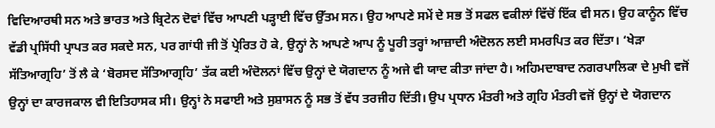ਵਿਦਿਆਰਥੀ ਸਨ ਅਤੇ ਭਾਰਤ ਅਤੇ ਬ੍ਰਿਟੇਨ ਦੋਵਾਂ ਵਿੱਚ ਆਪਣੀ ਪੜ੍ਹਾਈ ਵਿੱਚ ਉੱਤਮ ਸਨ। ਉਹ ਆਪਣੇ ਸਮੇਂ ਦੇ ਸਭ ਤੋਂ ਸਫਲ ਵਕੀਲਾਂ ਵਿੱਚੋਂ ਇੱਕ ਵੀ ਸਨ। ਉਹ ਕਾਨੂੰਨ ਵਿੱਚ ਵੱਡੀ ਪ੍ਰਸਿੱਧੀ ਪ੍ਰਾਪਤ ਕਰ ਸਕਦੇ ਸਨ, ਪਰ ਗਾਂਧੀ ਜੀ ਤੋਂ ਪ੍ਰੇਰਿਤ ਹੋ ਕੇ, ਉਨ੍ਹਾਂ ਨੇ ਆਪਣੇ ਆਪ ਨੂੰ ਪੂਰੀ ਤਰ੍ਹਾਂ ਆਜ਼ਾਦੀ ਅੰਦੋਲਨ ਲਈ ਸਮਰਪਿਤ ਕਰ ਦਿੱਤਾ। ‘ਖੇੜਾ ਸੱਤਿਆਗ੍ਰਹਿ’ ਤੋਂ ਲੈ ਕੇ ‘ਬੋਰਸਦ ਸੱਤਿਆਗ੍ਰਹਿ’ ਤੱਕ ਕਈ ਅੰਦੋਲਨਾਂ ਵਿੱਚ ਉਨ੍ਹਾਂ ਦੇ ਯੋਗਦਾਨ ਨੂੰ ਅਜੇ ਵੀ ਯਾਦ ਕੀਤਾ ਜਾਂਦਾ ਹੈ। ਅਹਿਮਦਾਬਾਦ ਨਗਰਪਾਲਿਕਾ ਦੇ ਮੁਖੀ ਵਜੋਂ ਉਨ੍ਹਾਂ ਦਾ ਕਾਰਜਕਾਲ ਵੀ ਇਤਿਹਾਸਕ ਸੀ। ਉਨ੍ਹਾਂ ਨੇ ਸਫਾਈ ਅਤੇ ਸੁਸ਼ਾਸਨ ਨੂੰ ਸਭ ਤੋਂ ਵੱਧ ਤਰਜੀਹ ਦਿੱਤੀ। ਉਪ ਪ੍ਰਧਾਨ ਮੰਤਰੀ ਅਤੇ ਗ੍ਰਹਿ ਮੰਤਰੀ ਵਜੋਂ ਉਨ੍ਹਾਂ ਦੇ ਯੋਗਦਾਨ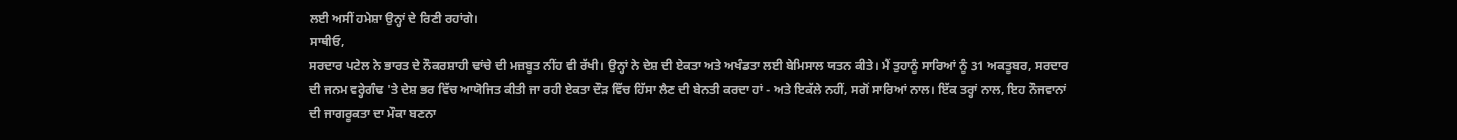ਲਈ ਅਸੀਂ ਹਮੇਸ਼ਾ ਉਨ੍ਹਾਂ ਦੇ ਰਿਣੀ ਰਹਾਂਗੇ।
ਸਾਥੀਓ,
ਸਰਦਾਰ ਪਟੇਲ ਨੇ ਭਾਰਤ ਦੇ ਨੌਕਰਸ਼ਾਹੀ ਢਾਂਚੇ ਦੀ ਮਜ਼ਬੂਤ ਨੀਂਹ ਵੀ ਰੱਖੀ। ਉਨ੍ਹਾਂ ਨੇ ਦੇਸ਼ ਦੀ ਏਕਤਾ ਅਤੇ ਅਖੰਡਤਾ ਲਈ ਬੇਮਿਸਾਲ ਯਤਨ ਕੀਤੇ। ਮੈਂ ਤੁਹਾਨੂੰ ਸਾਰਿਆਂ ਨੂੰ 31 ਅਕਤੂਬਰ, ਸਰਦਾਰ ਦੀ ਜਨਮ ਵਰ੍ਹੇਗੰਢ 'ਤੇ ਦੇਸ਼ ਭਰ ਵਿੱਚ ਆਯੋਜਿਤ ਕੀਤੀ ਜਾ ਰਹੀ ਏਕਤਾ ਦੌੜ ਵਿੱਚ ਹਿੱਸਾ ਲੈਣ ਦੀ ਬੇਨਤੀ ਕਰਦਾ ਹਾਂ - ਅਤੇ ਇਕੱਲੇ ਨਹੀਂ, ਸਗੋਂ ਸਾਰਿਆਂ ਨਾਲ। ਇੱਕ ਤਰ੍ਹਾਂ ਨਾਲ, ਇਹ ਨੌਜਵਾਨਾਂ ਦੀ ਜਾਗਰੂਕਤਾ ਦਾ ਮੌਕਾ ਬਣਨਾ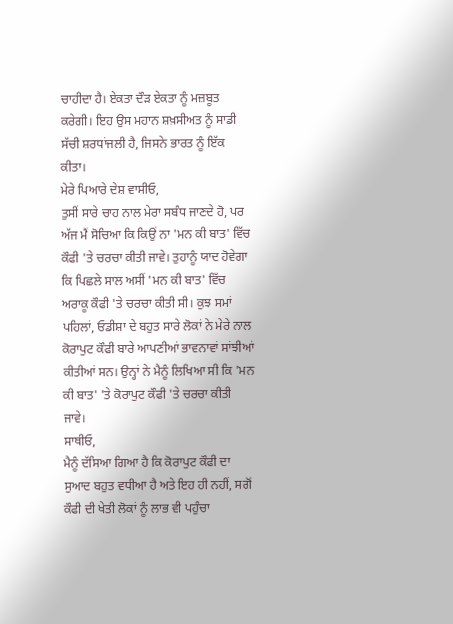ਚਾਹੀਦਾ ਹੈ। ਏਕਤਾ ਦੌੜ ਏਕਤਾ ਨੂੰ ਮਜ਼ਬੂਤ ਕਰੇਗੀ। ਇਹ ਉਸ ਮਹਾਨ ਸ਼ਖ਼ਸੀਅਤ ਨੂੰ ਸਾਡੀ ਸੱਚੀ ਸ਼ਰਧਾਂਜਲੀ ਹੈ, ਜਿਸਨੇ ਭਾਰਤ ਨੂੰ ਇੱਕ ਕੀਤਾ।
ਮੇਰੇ ਪਿਆਰੇ ਦੇਸ਼ ਵਾਸੀਓ,
ਤੁਸੀਂ ਸਾਰੇ ਚਾਹ ਨਾਲ ਮੇਰਾ ਸਬੰਧ ਜਾਣਦੇ ਹੋ, ਪਰ ਅੱਜ ਮੈਂ ਸੋਚਿਆ ਕਿ ਕਿਉਂ ਨਾ 'ਮਨ ਕੀ ਬਾਤ' ਵਿੱਚ ਕੌਫੀ 'ਤੇ ਚਰਚਾ ਕੀਤੀ ਜਾਵੇ। ਤੁਹਾਨੂੰ ਯਾਦ ਹੋਵੇਗਾ ਕਿ ਪਿਛਲੇ ਸਾਲ ਅਸੀਂ 'ਮਨ ਕੀ ਬਾਤ' ਵਿੱਚ ਅਰਾਕੂ ਕੌਫੀ 'ਤੇ ਚਰਚਾ ਕੀਤੀ ਸੀ। ਕੁਝ ਸਮਾਂ ਪਹਿਲਾਂ, ਓਡੀਸ਼ਾ ਦੇ ਬਹੁਤ ਸਾਰੇ ਲੋਕਾਂ ਨੇ ਮੇਰੇ ਨਾਲ ਕੋਰਾਪੁਟ ਕੌਫੀ ਬਾਰੇ ਆਪਣੀਆਂ ਭਾਵਨਾਵਾਂ ਸਾਂਝੀਆਂ ਕੀਤੀਆਂ ਸਨ। ਉਨ੍ਹਾਂ ਨੇ ਮੈਨੂੰ ਲਿਖਿਆ ਸੀ ਕਿ 'ਮਨ ਕੀ ਬਾਤ' 'ਤੇ ਕੋਰਾਪੁਟ ਕੌਫੀ 'ਤੇ ਚਰਚਾ ਕੀਤੀ ਜਾਵੇ।
ਸਾਥੀਓ,
ਮੈਨੂੰ ਦੱਸਿਆ ਗਿਆ ਹੈ ਕਿ ਕੋਰਾਪੁਟ ਕੌਫੀ ਦਾ ਸੁਆਦ ਬਹੁਤ ਵਧੀਆ ਹੈ ਅਤੇ ਇਹ ਹੀ ਨਹੀਂ, ਸਗੋਂ ਕੌਫੀ ਦੀ ਖੇਤੀ ਲੋਕਾਂ ਨੂੰ ਲਾਭ ਵੀ ਪਹੁੰਚਾ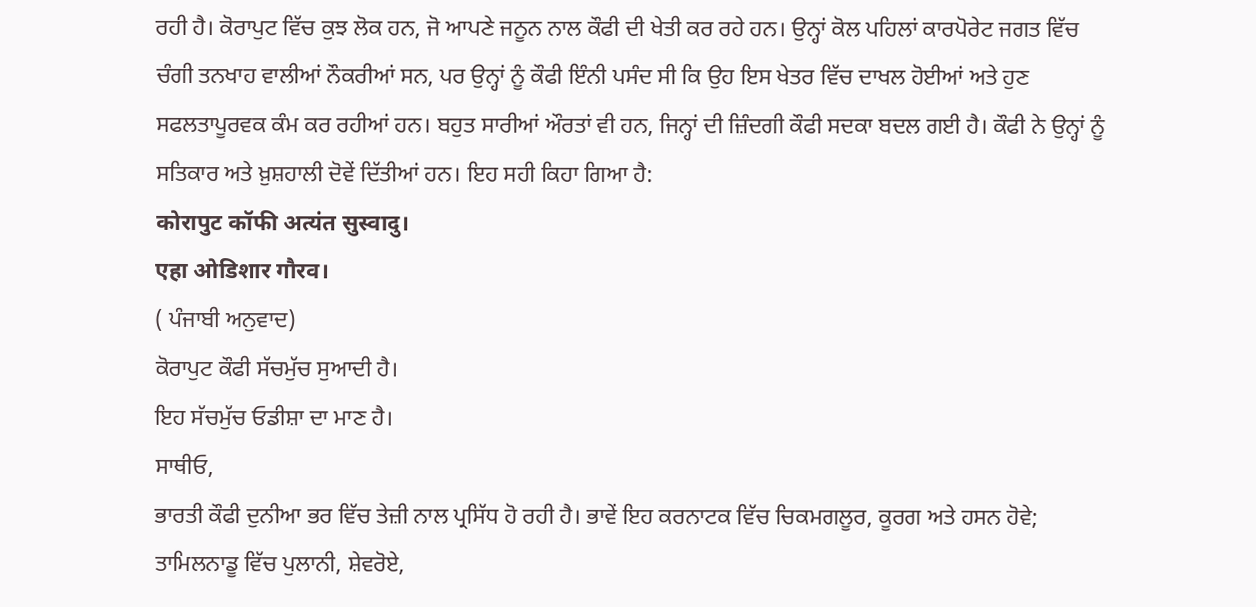ਰਹੀ ਹੈ। ਕੋਰਾਪੁਟ ਵਿੱਚ ਕੁਝ ਲੋਕ ਹਨ, ਜੋ ਆਪਣੇ ਜਨੂਨ ਨਾਲ ਕੌਫੀ ਦੀ ਖੇਤੀ ਕਰ ਰਹੇ ਹਨ। ਉਨ੍ਹਾਂ ਕੋਲ ਪਹਿਲਾਂ ਕਾਰਪੋਰੇਟ ਜਗਤ ਵਿੱਚ ਚੰਗੀ ਤਨਖਾਹ ਵਾਲੀਆਂ ਨੌਕਰੀਆਂ ਸਨ, ਪਰ ਉਨ੍ਹਾਂ ਨੂੰ ਕੌਫੀ ਇੰਨੀ ਪਸੰਦ ਸੀ ਕਿ ਉਹ ਇਸ ਖੇਤਰ ਵਿੱਚ ਦਾਖਲ ਹੋਈਆਂ ਅਤੇ ਹੁਣ ਸਫਲਤਾਪੂਰਵਕ ਕੰਮ ਕਰ ਰਹੀਆਂ ਹਨ। ਬਹੁਤ ਸਾਰੀਆਂ ਔਰਤਾਂ ਵੀ ਹਨ, ਜਿਨ੍ਹਾਂ ਦੀ ਜ਼ਿੰਦਗੀ ਕੌਫੀ ਸਦਕਾ ਬਦਲ ਗਈ ਹੈ। ਕੌਫੀ ਨੇ ਉਨ੍ਹਾਂ ਨੂੰ ਸਤਿਕਾਰ ਅਤੇ ਖ਼ੁਸ਼ਹਾਲੀ ਦੋਵੇਂ ਦਿੱਤੀਆਂ ਹਨ। ਇਹ ਸਹੀ ਕਿਹਾ ਗਿਆ ਹੈ:
कोरापुट कॉफी अत्यंत सुस्वादु।
एहा ओडिशार गौरव।
( ਪੰਜਾਬੀ ਅਨੁਵਾਦ)
ਕੋਰਾਪੁਟ ਕੌਫੀ ਸੱਚਮੁੱਚ ਸੁਆਦੀ ਹੈ।
ਇਹ ਸੱਚਮੁੱਚ ਓਡੀਸ਼ਾ ਦਾ ਮਾਣ ਹੈ।
ਸਾਥੀਓ,
ਭਾਰਤੀ ਕੌਫੀ ਦੁਨੀਆ ਭਰ ਵਿੱਚ ਤੇਜ਼ੀ ਨਾਲ ਪ੍ਰਸਿੱਧ ਹੋ ਰਹੀ ਹੈ। ਭਾਵੇਂ ਇਹ ਕਰਨਾਟਕ ਵਿੱਚ ਚਿਕਮਗਲੂਰ, ਕੂਰਗ ਅਤੇ ਹਸਨ ਹੋਵੇ; ਤਾਮਿਲਨਾਡੂ ਵਿੱਚ ਪੁਲਾਨੀ, ਸ਼ੇਵਰੋਏ,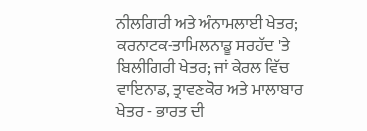ਨੀਲਗਿਰੀ ਅਤੇ ਅੰਨਾਮਲਾਈ ਖੇਤਰ; ਕਰਨਾਟਕ-ਤਾਮਿਲਨਾਡੂ ਸਰਹੱਦ 'ਤੇ ਬਿਲੀਗਿਰੀ ਖੇਤਰ; ਜਾਂ ਕੇਰਲ ਵਿੱਚ ਵਾਇਨਾਡ, ਤ੍ਰਾਵਣਕੋਰ ਅਤੇ ਮਾਲਾਬਾਰ ਖੇਤਰ - ਭਾਰਤ ਦੀ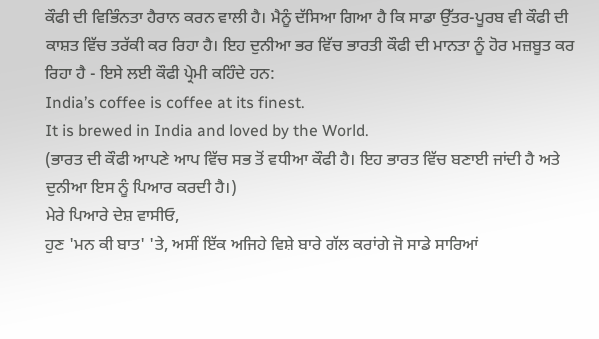ਕੌਫੀ ਦੀ ਵਿਭਿੰਨਤਾ ਹੈਰਾਨ ਕਰਨ ਵਾਲੀ ਹੈ। ਮੈਨੂੰ ਦੱਸਿਆ ਗਿਆ ਹੈ ਕਿ ਸਾਡਾ ਉੱਤਰ-ਪੂਰਬ ਵੀ ਕੌਫੀ ਦੀ ਕਾਸ਼ਤ ਵਿੱਚ ਤਰੱਕੀ ਕਰ ਰਿਹਾ ਹੈ। ਇਹ ਦੁਨੀਆ ਭਰ ਵਿੱਚ ਭਾਰਤੀ ਕੌਫੀ ਦੀ ਮਾਨਤਾ ਨੂੰ ਹੋਰ ਮਜ਼ਬੂਤ ਕਰ ਰਿਹਾ ਹੈ - ਇਸੇ ਲਈ ਕੌਫੀ ਪ੍ਰੇਮੀ ਕਹਿੰਦੇ ਹਨ:
India’s coffee is coffee at its finest.
It is brewed in India and loved by the World.
(ਭਾਰਤ ਦੀ ਕੌਫੀ ਆਪਣੇ ਆਪ ਵਿੱਚ ਸਭ ਤੋਂ ਵਧੀਆ ਕੌਫੀ ਹੈ। ਇਹ ਭਾਰਤ ਵਿੱਚ ਬਣਾਈ ਜਾਂਦੀ ਹੈ ਅਤੇ ਦੁਨੀਆ ਇਸ ਨੂੰ ਪਿਆਰ ਕਰਦੀ ਹੈ।)
ਮੇਰੇ ਪਿਆਰੇ ਦੇਸ਼ ਵਾਸੀਓ,
ਹੁਣ 'ਮਨ ਕੀ ਬਾਤ' 'ਤੇ, ਅਸੀਂ ਇੱਕ ਅਜਿਹੇ ਵਿਸ਼ੇ ਬਾਰੇ ਗੱਲ ਕਰਾਂਗੇ ਜੋ ਸਾਡੇ ਸਾਰਿਆਂ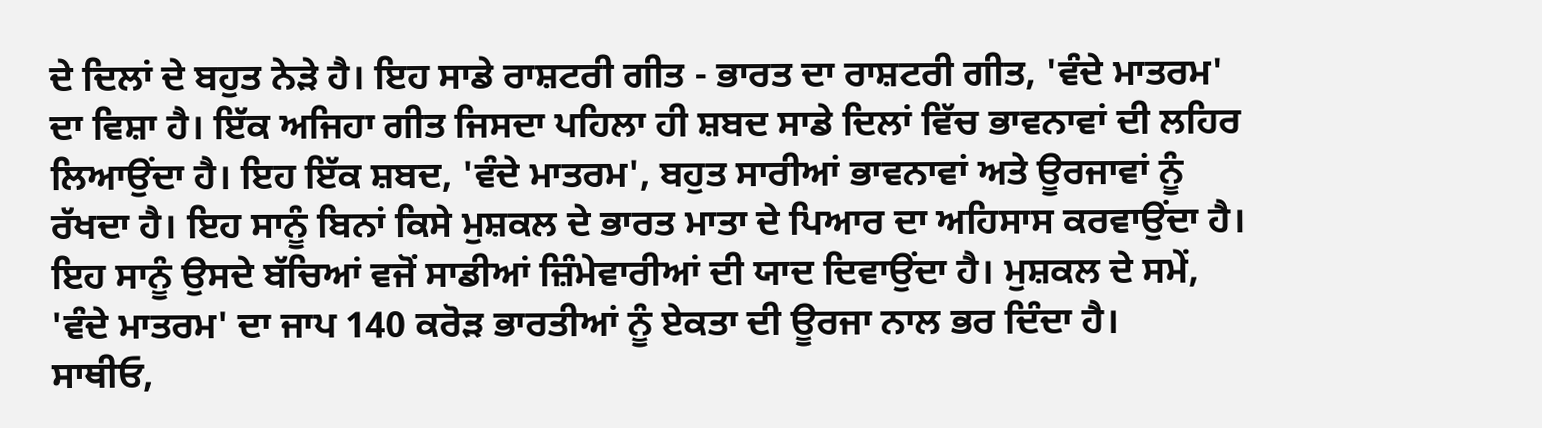ਦੇ ਦਿਲਾਂ ਦੇ ਬਹੁਤ ਨੇੜੇ ਹੈ। ਇਹ ਸਾਡੇ ਰਾਸ਼ਟਰੀ ਗੀਤ - ਭਾਰਤ ਦਾ ਰਾਸ਼ਟਰੀ ਗੀਤ, 'ਵੰਦੇ ਮਾਤਰਮ' ਦਾ ਵਿਸ਼ਾ ਹੈ। ਇੱਕ ਅਜਿਹਾ ਗੀਤ ਜਿਸਦਾ ਪਹਿਲਾ ਹੀ ਸ਼ਬਦ ਸਾਡੇ ਦਿਲਾਂ ਵਿੱਚ ਭਾਵਨਾਵਾਂ ਦੀ ਲਹਿਰ ਲਿਆਉਂਦਾ ਹੈ। ਇਹ ਇੱਕ ਸ਼ਬਦ, 'ਵੰਦੇ ਮਾਤਰਮ', ਬਹੁਤ ਸਾਰੀਆਂ ਭਾਵਨਾਵਾਂ ਅਤੇ ਊਰਜਾਵਾਂ ਨੂੰ ਰੱਖਦਾ ਹੈ। ਇਹ ਸਾਨੂੰ ਬਿਨਾਂ ਕਿਸੇ ਮੁਸ਼ਕਲ ਦੇ ਭਾਰਤ ਮਾਤਾ ਦੇ ਪਿਆਰ ਦਾ ਅਹਿਸਾਸ ਕਰਵਾਉਂਦਾ ਹੈ। ਇਹ ਸਾਨੂੰ ਉਸਦੇ ਬੱਚਿਆਂ ਵਜੋਂ ਸਾਡੀਆਂ ਜ਼ਿੰਮੇਵਾਰੀਆਂ ਦੀ ਯਾਦ ਦਿਵਾਉਂਦਾ ਹੈ। ਮੁਸ਼ਕਲ ਦੇ ਸਮੇਂ, 'ਵੰਦੇ ਮਾਤਰਮ' ਦਾ ਜਾਪ 140 ਕਰੋੜ ਭਾਰਤੀਆਂ ਨੂੰ ਏਕਤਾ ਦੀ ਊਰਜਾ ਨਾਲ ਭਰ ਦਿੰਦਾ ਹੈ।
ਸਾਥੀਓ,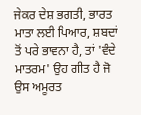ਜੇਕਰ ਦੇਸ਼ ਭਗਤੀ, ਭਾਰਤ ਮਾਤਾ ਲਈ ਪਿਆਰ, ਸ਼ਬਦਾਂ ਤੋਂ ਪਰੇ ਭਾਵਨਾ ਹੈ, ਤਾਂ 'ਵੰਦੇ ਮਾਤਰਮ' ਉਹ ਗੀਤ ਹੈ ਜੋ ਉਸ ਅਮੂਰਤ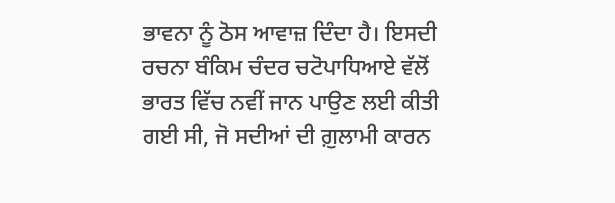ਭਾਵਨਾ ਨੂੰ ਠੋਸ ਆਵਾਜ਼ ਦਿੰਦਾ ਹੈ। ਇਸਦੀ ਰਚਨਾ ਬੰਕਿਮ ਚੰਦਰ ਚਟੋਪਾਧਿਆਏ ਵੱਲੋਂ ਭਾਰਤ ਵਿੱਚ ਨਵੀਂ ਜਾਨ ਪਾਉਣ ਲਈ ਕੀਤੀ ਗਈ ਸੀ, ਜੋ ਸਦੀਆਂ ਦੀ ਗ਼ੁਲਾਮੀ ਕਾਰਨ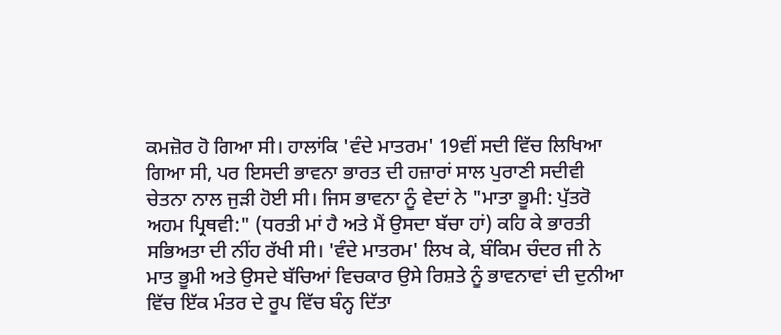ਕਮਜ਼ੋਰ ਹੋ ਗਿਆ ਸੀ। ਹਾਲਾਂਕਿ 'ਵੰਦੇ ਮਾਤਰਮ' 19ਵੀਂ ਸਦੀ ਵਿੱਚ ਲਿਖਿਆ ਗਿਆ ਸੀ, ਪਰ ਇਸਦੀ ਭਾਵਨਾ ਭਾਰਤ ਦੀ ਹਜ਼ਾਰਾਂ ਸਾਲ ਪੁਰਾਣੀ ਸਦੀਵੀ ਚੇਤਨਾ ਨਾਲ ਜੁੜੀ ਹੋਈ ਸੀ। ਜਿਸ ਭਾਵਨਾ ਨੂੰ ਵੇਦਾਂ ਨੇ "ਮਾਤਾ ਭੂਮੀ: ਪੁੱਤਰੋ ਅਹਮ ਪ੍ਰਿਥਵੀ:" (ਧਰਤੀ ਮਾਂ ਹੈ ਅਤੇ ਮੈਂ ਉਸਦਾ ਬੱਚਾ ਹਾਂ) ਕਹਿ ਕੇ ਭਾਰਤੀ ਸਭਿਅਤਾ ਦੀ ਨੀਂਹ ਰੱਖੀ ਸੀ। 'ਵੰਦੇ ਮਾਤਰਮ' ਲਿਖ ਕੇ, ਬੰਕਿਮ ਚੰਦਰ ਜੀ ਨੇ ਮਾਤ ਭੂਮੀ ਅਤੇ ਉਸਦੇ ਬੱਚਿਆਂ ਵਿਚਕਾਰ ਉਸੇ ਰਿਸ਼ਤੇ ਨੂੰ ਭਾਵਨਾਵਾਂ ਦੀ ਦੁਨੀਆ ਵਿੱਚ ਇੱਕ ਮੰਤਰ ਦੇ ਰੂਪ ਵਿੱਚ ਬੰਨ੍ਹ ਦਿੱਤਾ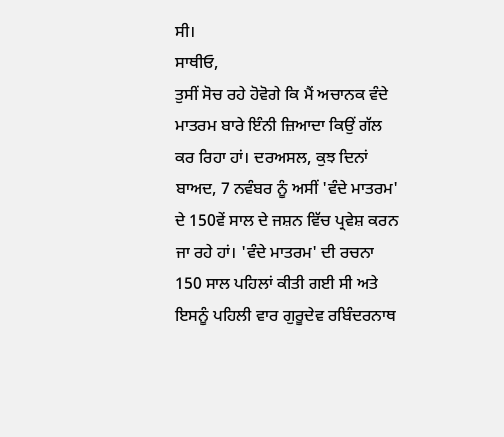ਸੀ।
ਸਾਥੀਓ,
ਤੁਸੀਂ ਸੋਚ ਰਹੇ ਹੋਵੋਗੇ ਕਿ ਮੈਂ ਅਚਾਨਕ ਵੰਦੇ ਮਾਤਰਮ ਬਾਰੇ ਇੰਨੀ ਜ਼ਿਆਦਾ ਕਿਉਂ ਗੱਲ ਕਰ ਰਿਹਾ ਹਾਂ। ਦਰਅਸਲ, ਕੁਝ ਦਿਨਾਂ ਬਾਅਦ, 7 ਨਵੰਬਰ ਨੂੰ ਅਸੀਂ 'ਵੰਦੇ ਮਾਤਰਮ' ਦੇ 150ਵੇਂ ਸਾਲ ਦੇ ਜਸ਼ਨ ਵਿੱਚ ਪ੍ਰਵੇਸ਼ ਕਰਨ ਜਾ ਰਹੇ ਹਾਂ। 'ਵੰਦੇ ਮਾਤਰਮ' ਦੀ ਰਚਨਾ 150 ਸਾਲ ਪਹਿਲਾਂ ਕੀਤੀ ਗਈ ਸੀ ਅਤੇ ਇਸਨੂੰ ਪਹਿਲੀ ਵਾਰ ਗੁਰੂਦੇਵ ਰਬਿੰਦਰਨਾਥ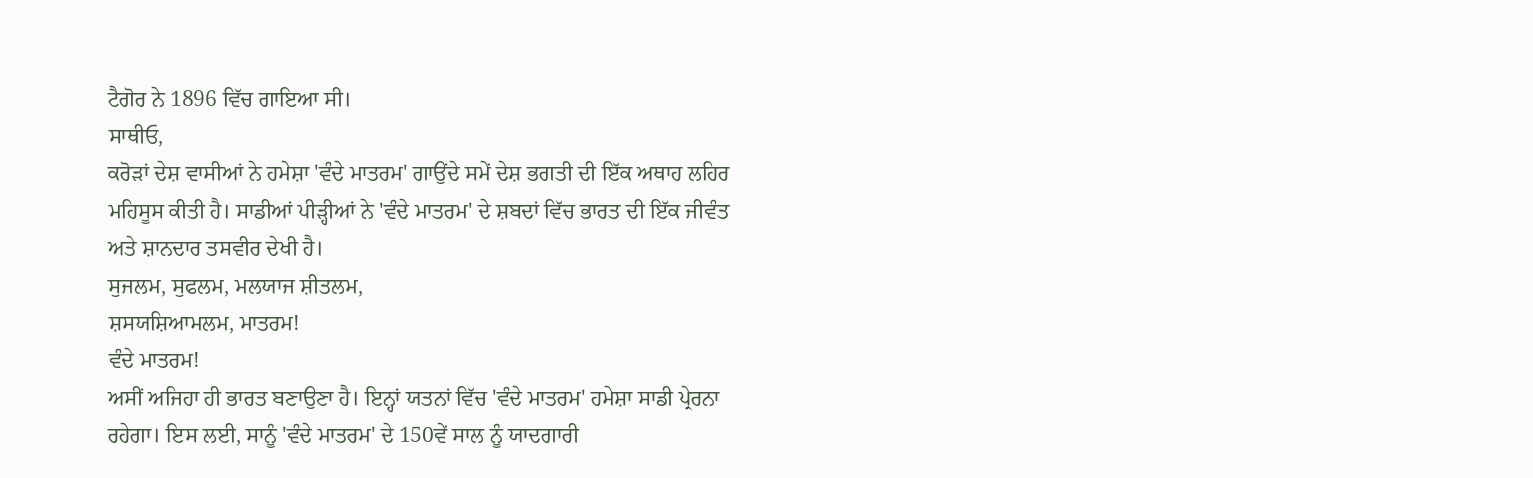ਟੈਗੋਰ ਨੇ 1896 ਵਿੱਚ ਗਾਇਆ ਸੀ।
ਸਾਥੀਓ,
ਕਰੋੜਾਂ ਦੇਸ਼ ਵਾਸੀਆਂ ਨੇ ਹਮੇਸ਼ਾ 'ਵੰਦੇ ਮਾਤਰਮ' ਗਾਉਂਦੇ ਸਮੇਂ ਦੇਸ਼ ਭਗਤੀ ਦੀ ਇੱਕ ਅਥਾਹ ਲਹਿਰ ਮਹਿਸੂਸ ਕੀਤੀ ਹੈ। ਸਾਡੀਆਂ ਪੀੜ੍ਹੀਆਂ ਨੇ 'ਵੰਦੇ ਮਾਤਰਮ' ਦੇ ਸ਼ਬਦਾਂ ਵਿੱਚ ਭਾਰਤ ਦੀ ਇੱਕ ਜੀਵੰਤ ਅਤੇ ਸ਼ਾਨਦਾਰ ਤਸਵੀਰ ਦੇਖੀ ਹੈ।
ਸੁਜਲਮ, ਸੁਫਲਮ, ਮਲਯਾਜ ਸ਼ੀਤਲਮ,
ਸ਼ਸਯਸ਼ਿਆਮਲਮ, ਮਾਤਰਮ!
ਵੰਦੇ ਮਾਤਰਮ!
ਅਸੀਂ ਅਜਿਹਾ ਹੀ ਭਾਰਤ ਬਣਾਉਣਾ ਹੈ। ਇਨ੍ਹਾਂ ਯਤਨਾਂ ਵਿੱਚ 'ਵੰਦੇ ਮਾਤਰਮ' ਹਮੇਸ਼ਾ ਸਾਡੀ ਪ੍ਰੇਰਨਾ ਰਹੇਗਾ। ਇਸ ਲਈ, ਸਾਨੂੰ 'ਵੰਦੇ ਮਾਤਰਮ' ਦੇ 150ਵੇਂ ਸਾਲ ਨੂੰ ਯਾਦਗਾਰੀ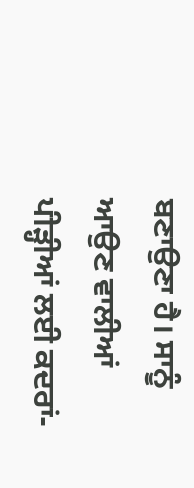ਬਣਾਉਣਾ ਹੈ। ਸਾਨੂੰ ਆਉਣ ਵਾਲੀਆਂ ਪੀੜ੍ਹੀਆਂ ਲਈ ਕਦਰਾਂ-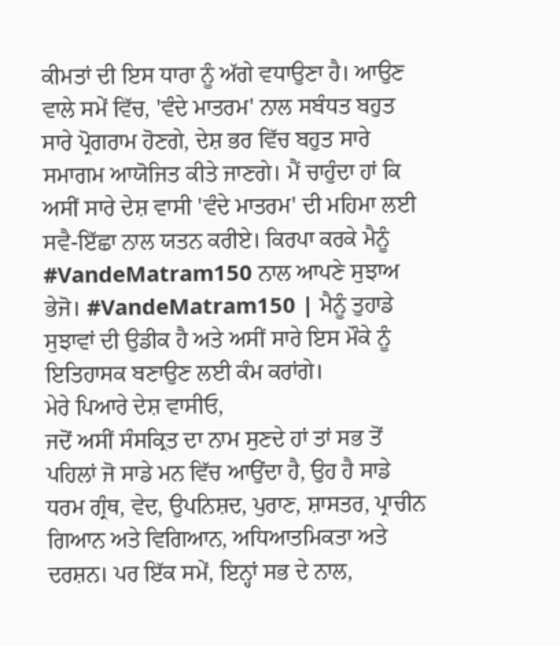ਕੀਮਤਾਂ ਦੀ ਇਸ ਧਾਰਾ ਨੂੰ ਅੱਗੇ ਵਧਾਉਣਾ ਹੈ। ਆਉਣ ਵਾਲੇ ਸਮੇਂ ਵਿੱਚ, 'ਵੰਦੇ ਮਾਤਰਮ' ਨਾਲ ਸਬੰਧਤ ਬਹੁਤ ਸਾਰੇ ਪ੍ਰੋਗਰਾਮ ਹੋਣਗੇ, ਦੇਸ਼ ਭਰ ਵਿੱਚ ਬਹੁਤ ਸਾਰੇ ਸਮਾਗਮ ਆਯੋਜਿਤ ਕੀਤੇ ਜਾਣਗੇ। ਮੈਂ ਚਾਹੁੰਦਾ ਹਾਂ ਕਿ ਅਸੀਂ ਸਾਰੇ ਦੇਸ਼ ਵਾਸੀ 'ਵੰਦੇ ਮਾਤਰਮ' ਦੀ ਮਹਿਮਾ ਲਈ ਸਵੈ-ਇੱਛਾ ਨਾਲ ਯਤਨ ਕਰੀਏ। ਕਿਰਪਾ ਕਰਕੇ ਮੈਨੂੰ #VandeMatram150 ਨਾਲ ਆਪਣੇ ਸੁਝਾਅ ਭੇਜੋ। #VandeMatram150 | ਮੈਨੂੰ ਤੁਹਾਡੇ ਸੁਝਾਵਾਂ ਦੀ ਉਡੀਕ ਹੈ ਅਤੇ ਅਸੀਂ ਸਾਰੇ ਇਸ ਮੌਕੇ ਨੂੰ ਇਤਿਹਾਸਕ ਬਣਾਉਣ ਲਈ ਕੰਮ ਕਰਾਂਗੇ।
ਮੇਰੇ ਪਿਆਰੇ ਦੇਸ਼ ਵਾਸੀਓ,
ਜਦੋਂ ਅਸੀਂ ਸੰਸਕ੍ਰਿਤ ਦਾ ਨਾਮ ਸੁਣਦੇ ਹਾਂ ਤਾਂ ਸਭ ਤੋਂ ਪਹਿਲਾਂ ਜੋ ਸਾਡੇ ਮਨ ਵਿੱਚ ਆਉਂਦਾ ਹੈ, ਉਹ ਹੈ ਸਾਡੇ ਧਰਮ ਗ੍ਰੰਥ, ਵੇਦ, ਉਪਨਿਸ਼ਦ, ਪੁਰਾਣ, ਸ਼ਾਸਤਰ, ਪ੍ਰਾਚੀਨ ਗਿਆਨ ਅਤੇ ਵਿਗਿਆਨ, ਅਧਿਆਤਮਿਕਤਾ ਅਤੇ ਦਰਸ਼ਨ। ਪਰ ਇੱਕ ਸਮੇਂ, ਇਨ੍ਹਾਂ ਸਭ ਦੇ ਨਾਲ,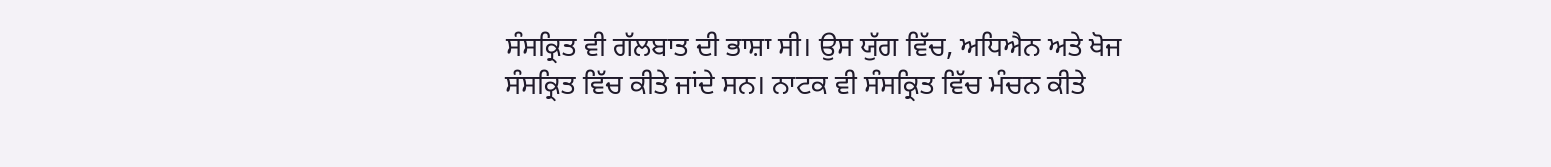ਸੰਸਕ੍ਰਿਤ ਵੀ ਗੱਲਬਾਤ ਦੀ ਭਾਸ਼ਾ ਸੀ। ਉਸ ਯੁੱਗ ਵਿੱਚ, ਅਧਿਐਨ ਅਤੇ ਖੋਜ ਸੰਸਕ੍ਰਿਤ ਵਿੱਚ ਕੀਤੇ ਜਾਂਦੇ ਸਨ। ਨਾਟਕ ਵੀ ਸੰਸਕ੍ਰਿਤ ਵਿੱਚ ਮੰਚਨ ਕੀਤੇ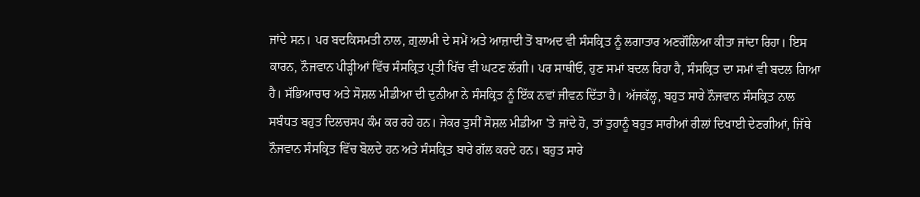ਜਾਂਦੇ ਸਨ। ਪਰ ਬਦਕਿਸਮਤੀ ਨਾਲ, ਗ਼ੁਲਾਮੀ ਦੇ ਸਮੇਂ ਅਤੇ ਆਜ਼ਾਦੀ ਤੋਂ ਬਾਅਦ ਵੀ ਸੰਸਕ੍ਰਿਤ ਨੂੰ ਲਗਾਤਾਰ ਅਣਗੌਲਿਆ ਕੀਤਾ ਜਾਂਦਾ ਰਿਹਾ। ਇਸ ਕਾਰਨ, ਨੌਜਵਾਨ ਪੀੜ੍ਹੀਆਂ ਵਿੱਚ ਸੰਸਕ੍ਰਿਤ ਪ੍ਰਤੀ ਖਿੱਚ ਵੀ ਘਟਣ ਲੱਗੀ। ਪਰ ਸਾਥੀਓ, ਹੁਣ ਸਮਾਂ ਬਦਲ ਰਿਹਾ ਹੈ, ਸੰਸਕ੍ਰਿਤ ਦਾ ਸਮਾਂ ਵੀ ਬਦਲ ਗਿਆ ਹੈ। ਸੱਭਿਆਚਾਰ ਅਤੇ ਸੋਸ਼ਲ ਮੀਡੀਆ ਦੀ ਦੁਨੀਆ ਨੇ ਸੰਸਕ੍ਰਿਤ ਨੂੰ ਇੱਕ ਨਵਾਂ ਜੀਵਨ ਦਿੱਤਾ ਹੈ। ਅੱਜਕੱਲ੍ਹ, ਬਹੁਤ ਸਾਰੇ ਨੌਜਵਾਨ ਸੰਸਕ੍ਰਿਤ ਨਾਲ ਸਬੰਧਤ ਬਹੁਤ ਦਿਲਚਸਪ ਕੰਮ ਕਰ ਰਹੇ ਹਨ। ਜੇਕਰ ਤੁਸੀਂ ਸੋਸ਼ਲ ਮੀਡੀਆ 'ਤੇ ਜਾਂਦੇ ਹੋ, ਤਾਂ ਤੁਹਾਨੂੰ ਬਹੁਤ ਸਾਰੀਆਂ ਰੀਲਾਂ ਦਿਖਾਈ ਦੇਣਗੀਆਂ, ਜਿੱਥੇ ਨੌਜਵਾਨ ਸੰਸਕ੍ਰਿਤ ਵਿੱਚ ਬੋਲਦੇ ਹਨ ਅਤੇ ਸੰਸਕ੍ਰਿਤ ਬਾਰੇ ਗੱਲ ਕਰਦੇ ਹਨ। ਬਹੁਤ ਸਾਰੇ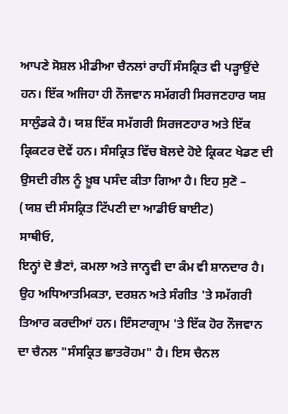ਆਪਣੇ ਸੋਸ਼ਲ ਮੀਡੀਆ ਚੈਨਲਾਂ ਰਾਹੀਂ ਸੰਸਕ੍ਰਿਤ ਵੀ ਪੜ੍ਹਾਉਂਦੇ ਹਨ। ਇੱਕ ਅਜਿਹਾ ਹੀ ਨੌਜਵਾਨ ਸਮੱਗਰੀ ਸਿਰਜਣਹਾਰ ਯਸ਼ ਸਾਲੁੰਡਕੇ ਹੈ। ਯਸ਼ ਇੱਕ ਸਮੱਗਰੀ ਸਿਰਜਣਹਾਰ ਅਤੇ ਇੱਕ ਕ੍ਰਿਕਟਰ ਦੋਵੇਂ ਹਨ। ਸੰਸਕ੍ਰਿਤ ਵਿੱਚ ਬੋਲਦੇ ਹੋਏ ਕ੍ਰਿਕਟ ਖੇਡਣ ਦੀ ਉਸਦੀ ਰੀਲ ਨੂੰ ਖ਼ੂਬ ਪਸੰਦ ਕੀਤਾ ਗਿਆ ਹੈ। ਇਹ ਸੁਣੋ –
(ਯਸ਼ ਦੀ ਸੰਸਕ੍ਰਿਤ ਟਿੱਪਣੀ ਦਾ ਆਡੀਓ ਬਾਈਟ)
ਸਾਥੀਓ,
ਇਨ੍ਹਾਂ ਦੋ ਭੈਣਾਂ, ਕਮਲਾ ਅਤੇ ਜਾਨ੍ਹਵੀ ਦਾ ਕੰਮ ਵੀ ਸ਼ਾਨਦਾਰ ਹੈ। ਉਹ ਅਧਿਆਤਮਿਕਤਾ, ਦਰਸ਼ਨ ਅਤੇ ਸੰਗੀਤ 'ਤੇ ਸਮੱਗਰੀ ਤਿਆਰ ਕਰਦੀਆਂ ਹਨ। ਇੰਸਟਾਗ੍ਰਾਮ 'ਤੇ ਇੱਕ ਹੋਰ ਨੌਜਵਾਨ ਦਾ ਚੈਨਲ "ਸੰਸਕ੍ਰਿਤ ਛਾਤਰੋਹਮ" ਹੈ। ਇਸ ਚੈਨਲ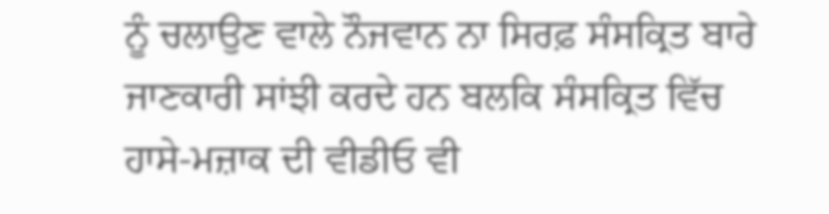ਨੂੰ ਚਲਾਉਣ ਵਾਲੇ ਨੌਜਵਾਨ ਨਾ ਸਿਰਫ਼ ਸੰਸਕ੍ਰਿਤ ਬਾਰੇ ਜਾਣਕਾਰੀ ਸਾਂਝੀ ਕਰਦੇ ਹਨ ਬਲਕਿ ਸੰਸਕ੍ਰਿਤ ਵਿੱਚ ਹਾਸੇ-ਮਜ਼ਾਕ ਦੀ ਵੀਡੀਓ ਵੀ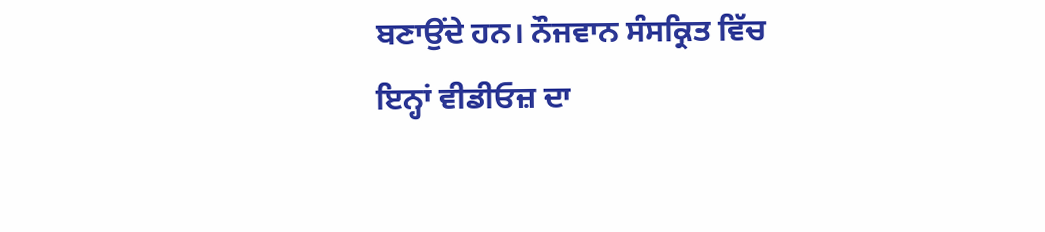ਬਣਾਉਂਦੇ ਹਨ। ਨੌਜਵਾਨ ਸੰਸਕ੍ਰਿਤ ਵਿੱਚ ਇਨ੍ਹਾਂ ਵੀਡੀਓਜ਼ ਦਾ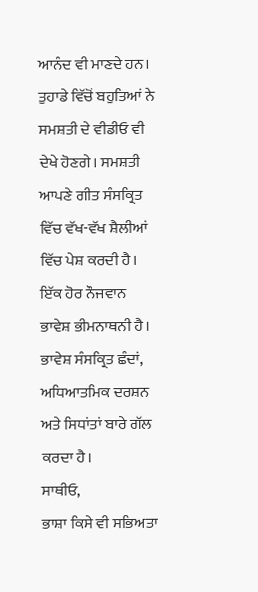ਆਨੰਦ ਵੀ ਮਾਣਦੇ ਹਨ। ਤੁਹਾਡੇ ਵਿੱਚੋਂ ਬਹੁਤਿਆਂ ਨੇ ਸਮਸ਼ਤੀ ਦੇ ਵੀਡੀਓ ਵੀ ਦੇਖੇ ਹੋਣਗੇ। ਸਮਸ਼ਤੀ ਆਪਣੇ ਗੀਤ ਸੰਸਕ੍ਰਿਤ ਵਿੱਚ ਵੱਖ-ਵੱਖ ਸ਼ੈਲੀਆਂ ਵਿੱਚ ਪੇਸ਼ ਕਰਦੀ ਹੈ। ਇੱਕ ਹੋਰ ਨੌਜਵਾਨ ਭਾਵੇਸ਼ ਭੀਮਨਾਥਨੀ ਹੈ। ਭਾਵੇਸ਼ ਸੰਸਕ੍ਰਿਤ ਛੰਦਾਂ, ਅਧਿਆਤਮਿਕ ਦਰਸ਼ਨ ਅਤੇ ਸਿਧਾਂਤਾਂ ਬਾਰੇ ਗੱਲ ਕਰਦਾ ਹੈ।
ਸਾਥੀਓ,
ਭਾਸ਼ਾ ਕਿਸੇ ਵੀ ਸਭਿਅਤਾ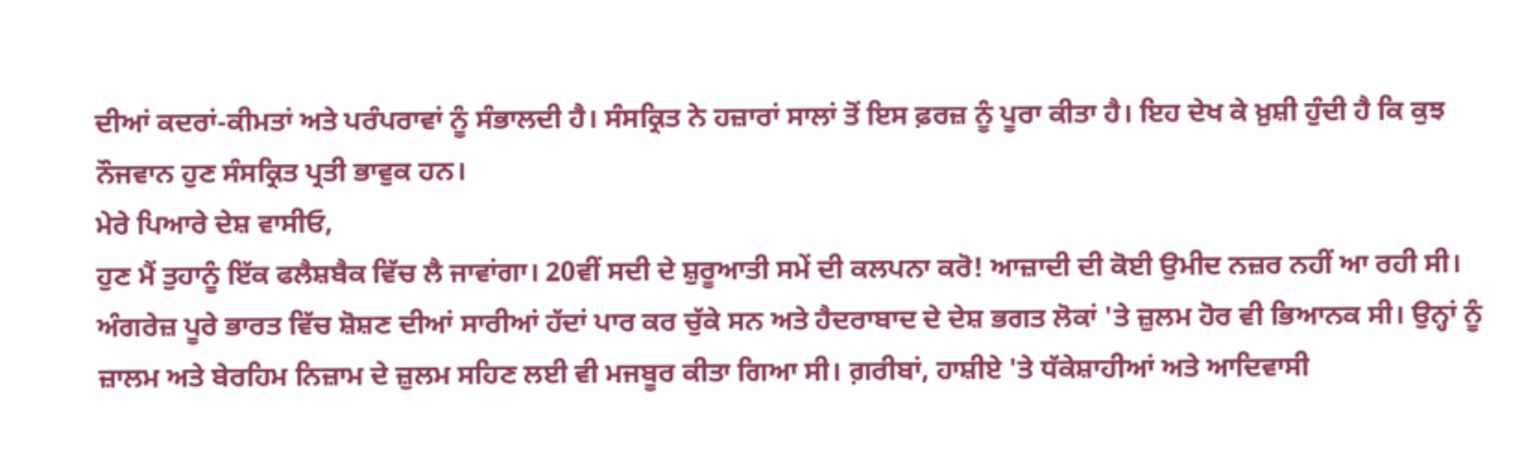ਦੀਆਂ ਕਦਰਾਂ-ਕੀਮਤਾਂ ਅਤੇ ਪਰੰਪਰਾਵਾਂ ਨੂੰ ਸੰਭਾਲਦੀ ਹੈ। ਸੰਸਕ੍ਰਿਤ ਨੇ ਹਜ਼ਾਰਾਂ ਸਾਲਾਂ ਤੋਂ ਇਸ ਫ਼ਰਜ਼ ਨੂੰ ਪੂਰਾ ਕੀਤਾ ਹੈ। ਇਹ ਦੇਖ ਕੇ ਖ਼ੁਸ਼ੀ ਹੁੰਦੀ ਹੈ ਕਿ ਕੁਝ ਨੌਜਵਾਨ ਹੁਣ ਸੰਸਕ੍ਰਿਤ ਪ੍ਰਤੀ ਭਾਵੁਕ ਹਨ।
ਮੇਰੇ ਪਿਆਰੇ ਦੇਸ਼ ਵਾਸੀਓ,
ਹੁਣ ਮੈਂ ਤੁਹਾਨੂੰ ਇੱਕ ਫਲੈਸ਼ਬੈਕ ਵਿੱਚ ਲੈ ਜਾਵਾਂਗਾ। 20ਵੀਂ ਸਦੀ ਦੇ ਸ਼ੁਰੂਆਤੀ ਸਮੇਂ ਦੀ ਕਲਪਨਾ ਕਰੋ! ਆਜ਼ਾਦੀ ਦੀ ਕੋਈ ਉਮੀਦ ਨਜ਼ਰ ਨਹੀਂ ਆ ਰਹੀ ਸੀ। ਅੰਗਰੇਜ਼ ਪੂਰੇ ਭਾਰਤ ਵਿੱਚ ਸ਼ੋਸ਼ਣ ਦੀਆਂ ਸਾਰੀਆਂ ਹੱਦਾਂ ਪਾਰ ਕਰ ਚੁੱਕੇ ਸਨ ਅਤੇ ਹੈਦਰਾਬਾਦ ਦੇ ਦੇਸ਼ ਭਗਤ ਲੋਕਾਂ 'ਤੇ ਜ਼ੁਲਮ ਹੋਰ ਵੀ ਭਿਆਨਕ ਸੀ। ਉਨ੍ਹਾਂ ਨੂੰ ਜ਼ਾਲਮ ਅਤੇ ਬੇਰਹਿਮ ਨਿਜ਼ਾਮ ਦੇ ਜ਼ੁਲਮ ਸਹਿਣ ਲਈ ਵੀ ਮਜਬੂਰ ਕੀਤਾ ਗਿਆ ਸੀ। ਗ਼ਰੀਬਾਂ, ਹਾਸ਼ੀਏ 'ਤੇ ਧੱਕੇਸ਼ਾਹੀਆਂ ਅਤੇ ਆਦਿਵਾਸੀ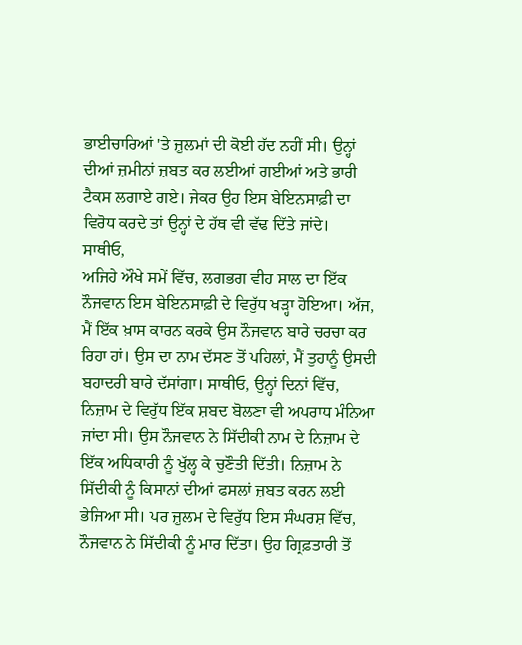ਭਾਈਚਾਰਿਆਂ 'ਤੇ ਜ਼ੁਲਮਾਂ ਦੀ ਕੋਈ ਹੱਦ ਨਹੀਂ ਸੀ। ਉਨ੍ਹਾਂ ਦੀਆਂ ਜ਼ਮੀਨਾਂ ਜ਼ਬਤ ਕਰ ਲਈਆਂ ਗਈਆਂ ਅਤੇ ਭਾਰੀ ਟੈਕਸ ਲਗਾਏ ਗਏ। ਜੇਕਰ ਉਹ ਇਸ ਬੇਇਨਸਾਫ਼ੀ ਦਾ ਵਿਰੋਧ ਕਰਦੇ ਤਾਂ ਉਨ੍ਹਾਂ ਦੇ ਹੱਥ ਵੀ ਵੱਢ ਦਿੱਤੇ ਜਾਂਦੇ।
ਸਾਥੀਓ,
ਅਜਿਹੇ ਔਖੇ ਸਮੇਂ ਵਿੱਚ, ਲਗਭਗ ਵੀਹ ਸਾਲ ਦਾ ਇੱਕ ਨੌਜਵਾਨ ਇਸ ਬੇਇਨਸਾਫ਼ੀ ਦੇ ਵਿਰੁੱਧ ਖੜ੍ਹਾ ਹੋਇਆ। ਅੱਜ, ਮੈਂ ਇੱਕ ਖ਼ਾਸ ਕਾਰਨ ਕਰਕੇ ਉਸ ਨੌਜਵਾਨ ਬਾਰੇ ਚਰਚਾ ਕਰ ਰਿਹਾ ਹਾਂ। ਉਸ ਦਾ ਨਾਮ ਦੱਸਣ ਤੋਂ ਪਹਿਲਾਂ, ਮੈਂ ਤੁਹਾਨੂੰ ਉਸਦੀ ਬਹਾਦਰੀ ਬਾਰੇ ਦੱਸਾਂਗਾ। ਸਾਥੀਓ, ਉਨ੍ਹਾਂ ਦਿਨਾਂ ਵਿੱਚ, ਨਿਜ਼ਾਮ ਦੇ ਵਿਰੁੱਧ ਇੱਕ ਸ਼ਬਦ ਬੋਲਣਾ ਵੀ ਅਪਰਾਧ ਮੰਨਿਆ ਜਾਂਦਾ ਸੀ। ਉਸ ਨੌਜਵਾਨ ਨੇ ਸਿੱਦੀਕੀ ਨਾਮ ਦੇ ਨਿਜ਼ਾਮ ਦੇ ਇੱਕ ਅਧਿਕਾਰੀ ਨੂੰ ਖੁੱਲ੍ਹ ਕੇ ਚੁਣੌਤੀ ਦਿੱਤੀ। ਨਿਜ਼ਾਮ ਨੇ ਸਿੱਦੀਕੀ ਨੂੰ ਕਿਸਾਨਾਂ ਦੀਆਂ ਫਸਲਾਂ ਜ਼ਬਤ ਕਰਨ ਲਈ ਭੇਜਿਆ ਸੀ। ਪਰ ਜ਼ੁਲਮ ਦੇ ਵਿਰੁੱਧ ਇਸ ਸੰਘਰਸ਼ ਵਿੱਚ, ਨੌਜਵਾਨ ਨੇ ਸਿੱਦੀਕੀ ਨੂੰ ਮਾਰ ਦਿੱਤਾ। ਉਹ ਗ੍ਰਿਫ਼ਤਾਰੀ ਤੋਂ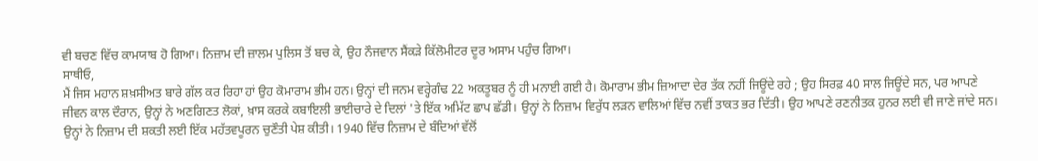ਵੀ ਬਚਣ ਵਿੱਚ ਕਾਮਯਾਬ ਹੋ ਗਿਆ। ਨਿਜ਼ਾਮ ਦੀ ਜ਼ਾਲਮ ਪੁਲਿਸ ਤੋਂ ਬਚ ਕੇ, ਉਹ ਨੌਜਵਾਨ ਸੈਂਕੜੇ ਕਿੱਲੋਮੀਟਰ ਦੂਰ ਅਸਾਮ ਪਹੁੰਚ ਗਿਆ।
ਸਾਥੀਓ,
ਮੈਂ ਜਿਸ ਮਹਾਨ ਸ਼ਖ਼ਸੀਅਤ ਬਾਰੇ ਗੱਲ ਕਰ ਰਿਹਾ ਹਾਂ ਉਹ ਕੋਮਾਰਾਮ ਭੀਮ ਹਨ। ਉਨ੍ਹਾਂ ਦੀ ਜਨਮ ਵਰ੍ਹੇਗੰਢ 22 ਅਕਤੂਬਰ ਨੂੰ ਹੀ ਮਨਾਈ ਗਈ ਹੈ। ਕੋਮਾਰਾਮ ਭੀਮ ਜ਼ਿਆਦਾ ਦੇਰ ਤੱਕ ਨਹੀਂ ਜਿਊਂਦੇ ਰਹੇ ; ਉਹ ਸਿਰਫ਼ 40 ਸਾਲ ਜਿਊਂਦੇ ਸਨ, ਪਰ ਆਪਣੇ ਜੀਵਨ ਕਾਲ ਦੌਰਾਨ, ਉਨ੍ਹਾਂ ਨੇ ਅਣਗਿਣਤ ਲੋਕਾਂ, ਖ਼ਾਸ ਕਰਕੇ ਕਬਾਇਲੀ ਭਾਈਚਾਰੇ ਦੇ ਦਿਲਾਂ 'ਤੇ ਇੱਕ ਅਮਿੱਟ ਛਾਪ ਛੱਡੀ। ਉਨ੍ਹਾਂ ਨੇ ਨਿਜ਼ਾਮ ਵਿਰੁੱਧ ਲੜਨ ਵਾਲਿਆਂ ਵਿੱਚ ਨਵੀਂ ਤਾਕਤ ਭਰ ਦਿੱਤੀ। ਉਹ ਆਪਣੇ ਰਣਨੀਤਕ ਹੁਨਰ ਲਈ ਵੀ ਜਾਣੇ ਜਾਂਦੇ ਸਨ। ਉਨ੍ਹਾਂ ਨੇ ਨਿਜ਼ਾਮ ਦੀ ਸ਼ਕਤੀ ਲਈ ਇੱਕ ਮਹੱਤਵਪੂਰਨ ਚੁਣੌਤੀ ਪੇਸ਼ ਕੀਤੀ। 1940 ਵਿੱਚ ਨਿਜ਼ਾਮ ਦੇ ਬੰਦਿਆਂ ਵੱਲੋਂ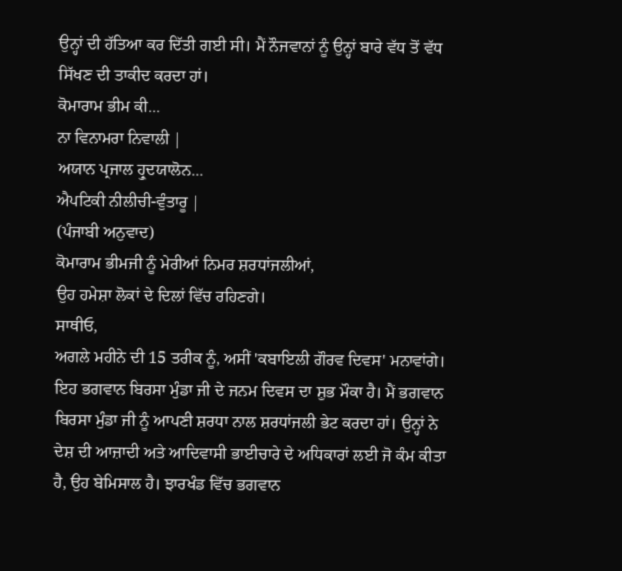ਉਨ੍ਹਾਂ ਦੀ ਹੱਤਿਆ ਕਰ ਦਿੱਤੀ ਗਈ ਸੀ। ਮੈਂ ਨੌਜਵਾਨਾਂ ਨੂੰ ਉਨ੍ਹਾਂ ਬਾਰੇ ਵੱਧ ਤੋਂ ਵੱਧ ਸਿੱਖਣ ਦੀ ਤਾਕੀਦ ਕਰਦਾ ਹਾਂ।
ਕੋਮਾਰਾਮ ਭੀਮ ਕੀ...
ਨਾ ਵਿਨਾਮਰਾ ਨਿਵਾਲੀ |
ਅਯਾਨ ਪ੍ਰਜਾਲ ਹ੍ਰੁਦਯਾਲੋਨ...
ਐਪਟਿਕੀ ਨੀਲੀਚੀ-ਵੁੰਤਾਰੂ |
(ਪੰਜਾਬੀ ਅਨੁਵਾਦ)
ਕੋਮਾਰਾਮ ਭੀਮਜੀ ਨੂੰ ਮੇਰੀਆਂ ਨਿਮਰ ਸ਼ਰਧਾਂਜਲੀਆਂ,
ਉਹ ਹਮੇਸ਼ਾ ਲੋਕਾਂ ਦੇ ਦਿਲਾਂ ਵਿੱਚ ਰਹਿਣਗੇ।
ਸਾਥੀਓ,
ਅਗਲੇ ਮਹੀਨੇ ਦੀ 15 ਤਰੀਕ ਨੂੰ, ਅਸੀਂ 'ਕਬਾਇਲੀ ਗੌਰਵ ਦਿਵਸ' ਮਨਾਵਾਂਗੇ। ਇਹ ਭਗਵਾਨ ਬਿਰਸਾ ਮੁੰਡਾ ਜੀ ਦੇ ਜਨਮ ਦਿਵਸ ਦਾ ਸ਼ੁਭ ਮੌਕਾ ਹੈ। ਮੈਂ ਭਗਵਾਨ ਬਿਰਸਾ ਮੁੰਡਾ ਜੀ ਨੂੰ ਆਪਣੀ ਸ਼ਰਧਾ ਨਾਲ ਸ਼ਰਧਾਂਜਲੀ ਭੇਟ ਕਰਦਾ ਹਾਂ। ਉਨ੍ਹਾਂ ਨੇ ਦੇਸ਼ ਦੀ ਆਜ਼ਾਦੀ ਅਤੇ ਆਦਿਵਾਸੀ ਭਾਈਚਾਰੇ ਦੇ ਅਧਿਕਾਰਾਂ ਲਈ ਜੋ ਕੰਮ ਕੀਤਾ ਹੈ, ਉਹ ਬੇਮਿਸਾਲ ਹੈ। ਝਾਰਖੰਡ ਵਿੱਚ ਭਗਵਾਨ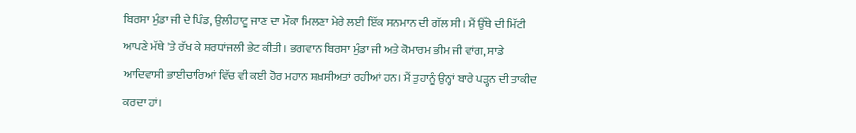ਬਿਰਸਾ ਮੁੰਡਾ ਜੀ ਦੇ ਪਿੰਡ, ਉਲੀਹਾਟੂ ਜਾਣ ਦਾ ਮੌਕਾ ਮਿਲਣਾ ਮੇਰੇ ਲਈ ਇੱਕ ਸਨਮਾਨ ਦੀ ਗੱਲ ਸੀ। ਮੈਂ ਉੱਥੇ ਦੀ ਮਿੱਟੀ ਆਪਣੇ ਮੱਥੇ 'ਤੇ ਰੱਖ ਕੇ ਸ਼ਰਧਾਂਜਲੀ ਭੇਟ ਕੀਤੀ। ਭਗਵਾਨ ਬਿਰਸਾ ਮੁੰਡਾ ਜੀ ਅਤੇ ਕੋਮਾਰਮ ਭੀਮ ਜੀ ਵਾਂਗ, ਸਾਡੇ ਆਦਿਵਾਸੀ ਭਾਈਚਾਰਿਆਂ ਵਿੱਚ ਵੀ ਕਈ ਹੋਰ ਮਹਾਨ ਸ਼ਖ਼ਸੀਅਤਾਂ ਰਹੀਆਂ ਹਨ। ਮੈਂ ਤੁਹਾਨੂੰ ਉਨ੍ਹਾਂ ਬਾਰੇ ਪੜ੍ਹਨ ਦੀ ਤਾਕੀਦ ਕਰਦਾ ਹਾਂ।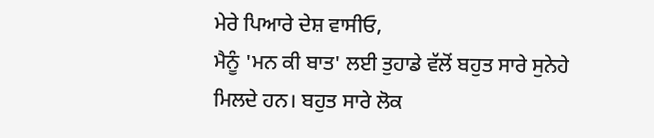ਮੇਰੇ ਪਿਆਰੇ ਦੇਸ਼ ਵਾਸੀਓ,
ਮੈਨੂੰ 'ਮਨ ਕੀ ਬਾਤ' ਲਈ ਤੁਹਾਡੇ ਵੱਲੋਂ ਬਹੁਤ ਸਾਰੇ ਸੁਨੇਹੇ ਮਿਲਦੇ ਹਨ। ਬਹੁਤ ਸਾਰੇ ਲੋਕ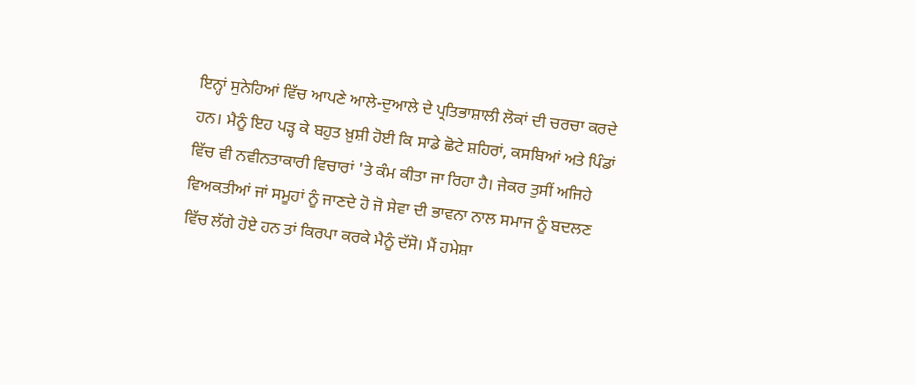ਇਨ੍ਹਾਂ ਸੁਨੇਹਿਆਂ ਵਿੱਚ ਆਪਣੇ ਆਲੇ-ਦੁਆਲੇ ਦੇ ਪ੍ਰਤਿਭਾਸ਼ਾਲੀ ਲੋਕਾਂ ਦੀ ਚਰਚਾ ਕਰਦੇ ਹਨ। ਮੈਨੂੰ ਇਹ ਪੜ੍ਹ ਕੇ ਬਹੁਤ ਖ਼ੁਸ਼ੀ ਹੋਈ ਕਿ ਸਾਡੇ ਛੋਟੇ ਸ਼ਹਿਰਾਂ, ਕਸਬਿਆਂ ਅਤੇ ਪਿੰਡਾਂ ਵਿੱਚ ਵੀ ਨਵੀਨਤਾਕਾਰੀ ਵਿਚਾਰਾਂ 'ਤੇ ਕੰਮ ਕੀਤਾ ਜਾ ਰਿਹਾ ਹੈ। ਜੇਕਰ ਤੁਸੀਂ ਅਜਿਹੇ ਵਿਅਕਤੀਆਂ ਜਾਂ ਸਮੂਹਾਂ ਨੂੰ ਜਾਣਦੇ ਹੋ ਜੋ ਸੇਵਾ ਦੀ ਭਾਵਨਾ ਨਾਲ ਸਮਾਜ ਨੂੰ ਬਦਲਣ ਵਿੱਚ ਲੱਗੇ ਹੋਏ ਹਨ ਤਾਂ ਕਿਰਪਾ ਕਰਕੇ ਮੈਨੂੰ ਦੱਸੋ। ਮੈਂ ਹਮੇਸ਼ਾ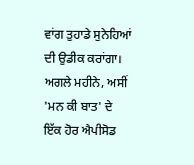ਵਾਂਗ ਤੁਹਾਡੇ ਸੁਨੇਹਿਆਂ ਦੀ ਉਡੀਕ ਕਰਾਂਗਾ। ਅਗਲੇ ਮਹੀਨੇ, ਅਸੀਂ 'ਮਨ ਕੀ ਬਾਤ' ਦੇ ਇੱਕ ਹੋਰ ਐਪੀਸੋਡ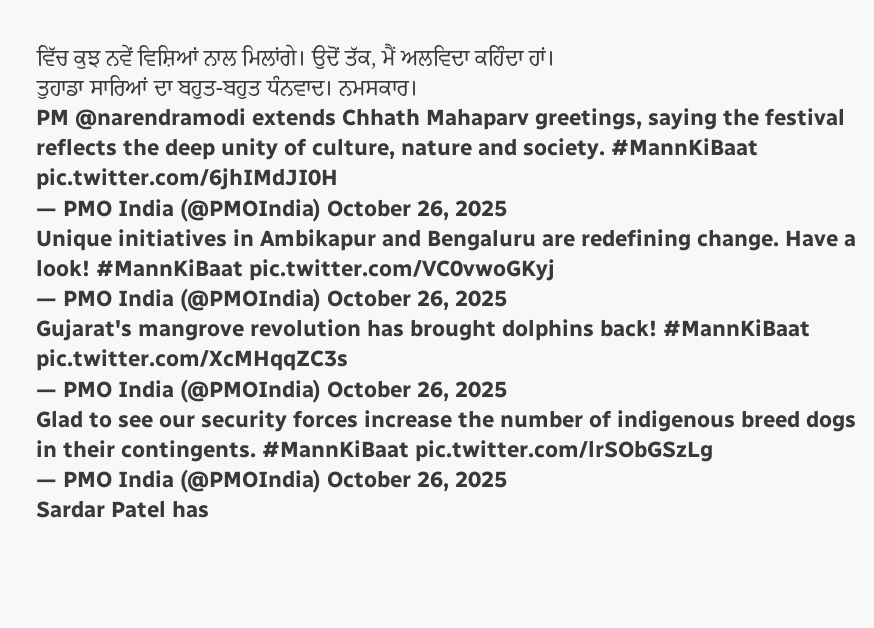ਵਿੱਚ ਕੁਝ ਨਵੇਂ ਵਿਸ਼ਿਆਂ ਨਾਲ ਮਿਲਾਂਗੇ। ਉਦੋਂ ਤੱਕ, ਮੈਂ ਅਲਵਿਦਾ ਕਹਿੰਦਾ ਹਾਂ।
ਤੁਹਾਡਾ ਸਾਰਿਆਂ ਦਾ ਬਹੁਤ-ਬਹੁਤ ਧੰਨਵਾਦ। ਨਮਸਕਾਰ।
PM @narendramodi extends Chhath Mahaparv greetings, saying the festival reflects the deep unity of culture, nature and society. #MannKiBaat pic.twitter.com/6jhIMdJI0H
— PMO India (@PMOIndia) October 26, 2025
Unique initiatives in Ambikapur and Bengaluru are redefining change. Have a look! #MannKiBaat pic.twitter.com/VC0vwoGKyj
— PMO India (@PMOIndia) October 26, 2025
Gujarat's mangrove revolution has brought dolphins back! #MannKiBaat pic.twitter.com/XcMHqqZC3s
— PMO India (@PMOIndia) October 26, 2025
Glad to see our security forces increase the number of indigenous breed dogs in their contingents. #MannKiBaat pic.twitter.com/lrSObGSzLg
— PMO India (@PMOIndia) October 26, 2025
Sardar Patel has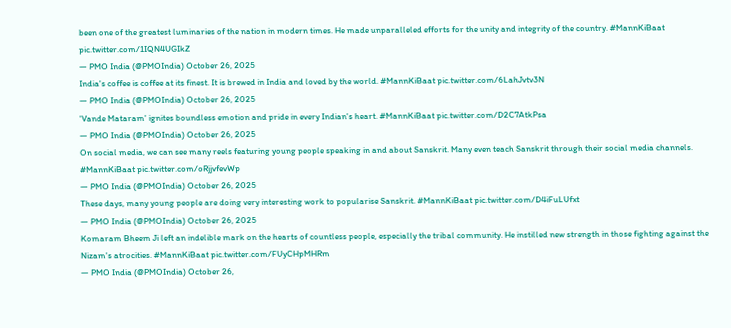been one of the greatest luminaries of the nation in modern times. He made unparalleled efforts for the unity and integrity of the country. #MannKiBaat pic.twitter.com/1IQN4UGIkZ
— PMO India (@PMOIndia) October 26, 2025
India's coffee is coffee at its finest. It is brewed in India and loved by the world. #MannKiBaat pic.twitter.com/6LahJvtv3N
— PMO India (@PMOIndia) October 26, 2025
'Vande Mataram' ignites boundless emotion and pride in every Indian's heart. #MannKiBaat pic.twitter.com/D2C7AtkPsa
— PMO India (@PMOIndia) October 26, 2025
On social media, we can see many reels featuring young people speaking in and about Sanskrit. Many even teach Sanskrit through their social media channels. #MannKiBaat pic.twitter.com/oRjjvfevWp
— PMO India (@PMOIndia) October 26, 2025
These days, many young people are doing very interesting work to popularise Sanskrit. #MannKiBaat pic.twitter.com/D4iFuLUfxt
— PMO India (@PMOIndia) October 26, 2025
Komaram Bheem Ji left an indelible mark on the hearts of countless people, especially the tribal community. He instilled new strength in those fighting against the Nizam's atrocities. #MannKiBaat pic.twitter.com/FUyCHpMHRm
— PMO India (@PMOIndia) October 26,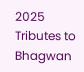2025
Tributes to Bhagwan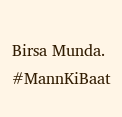Birsa Munda. #MannKiBaat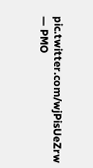pic.twitter.com/wjPisUeZrw
— PMO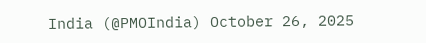India (@PMOIndia) October 26, 2025